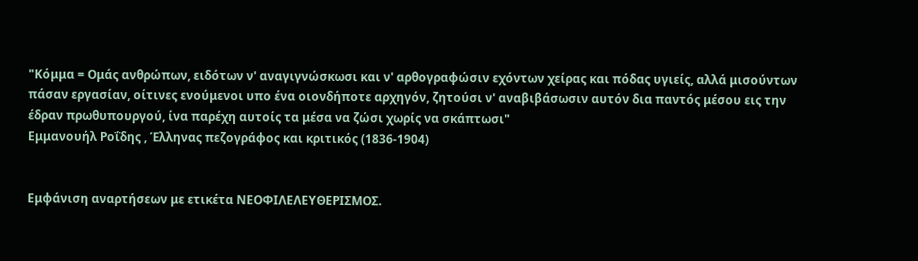"Κόμμα = Ομάς ανθρώπων, ειδότων ν' αναγιγνώσκωσι και ν' αρθογραφώσιν εχόντων χείρας και πόδας υγιείς, αλλά μισούντων πάσαν εργασίαν, οίτινες ενούμενοι υπο ένα οιονδήποτε αρχηγόν, ζητούσι ν' αναβιβάσωσιν αυτόν δια παντός μέσου εις την έδραν πρωθυπουργού, ίνα παρέχη αυτοίς τα μέσα να ζώσι χωρίς να σκάπτωσι"
Εμμανουήλ Ροΐδης , Έλληνας πεζογράφος και κριτικός (1836-1904)


Εμφάνιση αναρτήσεων με ετικέτα ΝΕΟΦΙΛΕΛΕΥΘΕΡΙΣΜΟΣ.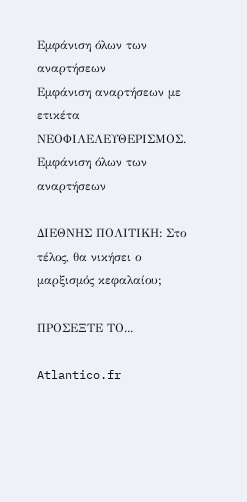Εμφάνιση όλων των αναρτήσεων
Εμφάνιση αναρτήσεων με ετικέτα ΝΕΟΦΙΛΕΛΕΥΘΕΡΙΣΜΟΣ. Εμφάνιση όλων των αναρτήσεων

ΔΙΕΘΝΗΣ ΠΟΛΙΤΙΚΗ: Στο τέλος, θα νικήσει ο μαρξισμός κεφαλαίου;

ΠΡΟΣΕΞΤΕ ΤΟ...

Atlantico.fr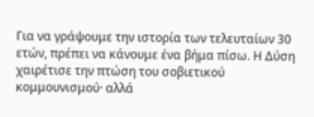Για να γράψουμε την ιστορία των τελευταίων 30 ετών, πρέπει να κάνουμε ένα βήμα πίσω. Η Δύση χαιρέτισε την πτώση του σοβιετικού κομμουνισμού· αλλά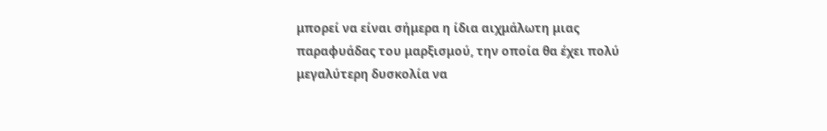μπορεί να είναι σήμερα η ίδια αιχμάλωτη μιας παραφυάδας του μαρξισμού, την οποία θα έχει πολύ μεγαλύτερη δυσκολία να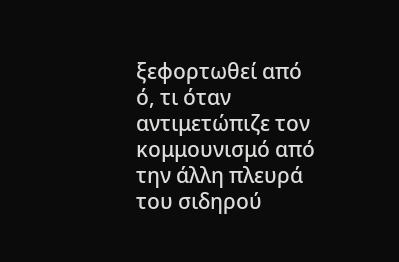ξεφορτωθεί από ό, τι όταν αντιμετώπιζε τον κομμουνισμό από την άλλη πλευρά του σιδηρού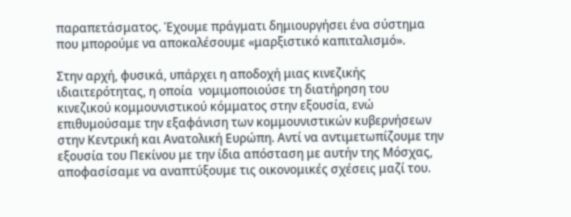παραπετάσματος. Έχουμε πράγματι δημιουργήσει ένα σύστημα που μπορούμε να αποκαλέσουμε «μαρξιστικό καπιταλισμό».

Στην αρχή, φυσικά, υπάρχει η αποδοχή μιας κινεζικής ιδιαιτερότητας, η οποία  νομιμοποιούσε τη διατήρηση του κινεζικού κομμουνιστικού κόμματος στην εξουσία, ενώ επιθυμούσαμε την εξαφάνιση των κομμουνιστικών κυβερνήσεων στην Κεντρική και Ανατολική Ευρώπη. Αντί να αντιμετωπίζουμε την εξουσία του Πεκίνου με την ίδια απόσταση με αυτήν της Μόσχας, αποφασίσαμε να αναπτύξουμε τις οικονομικές σχέσεις μαζί του.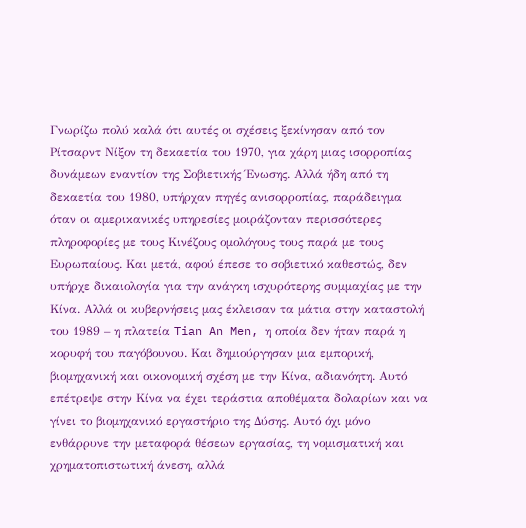Γνωρίζω πολύ καλά ότι αυτές οι σχέσεις ξεκίνησαν από τον Ρίτσαρντ Νίξον τη δεκαετία του 1970, για χάρη μιας ισορροπίας δυνάμεων εναντίον της Σοβιετικής Ένωσης. Αλλά ήδη από τη δεκαετία του 1980, υπήρχαν πηγές ανισορροπίας, παράδειγμα όταν οι αμερικανικές υπηρεσίες μοιράζονταν περισσότερες πληροφορίες με τους Κινέζους ομολόγους τους παρά με τους Ευρωπαίους. Και μετά, αφού έπεσε το σοβιετικό καθεστώς, δεν υπήρχε δικαιολογία για την ανάγκη ισχυρότερης συμμαχίας με την Κίνα. Αλλά οι κυβερνήσεις μας έκλεισαν τα μάτια στην καταστολή του 1989 – η πλατεία Tian An Men, η οποία δεν ήταν παρά η κορυφή του παγόβουνου. Και δημιούργησαν μια εμπορική, βιομηχανική και οικονομική σχέση με την Κίνα, αδιανόητη. Αυτό επέτρεψε στην Κίνα να έχει τεράστια αποθέματα δολαρίων και να γίνει το βιομηχανικό εργαστήριο της Δύσης. Αυτό όχι μόνο ενθάρρυνε την μεταφορά θέσεων εργασίας, τη νομισματική και χρηματοπιστωτική άνεση, αλλά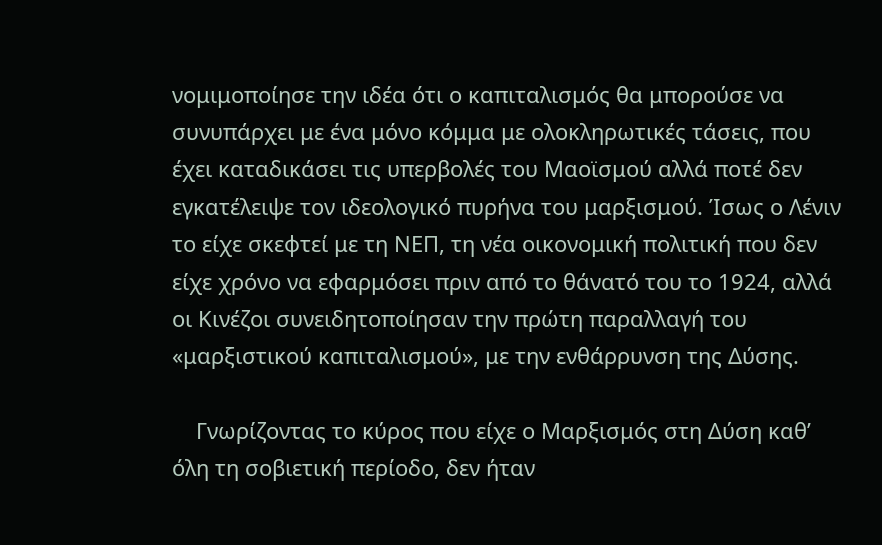νομιμοποίησε την ιδέα ότι ο καπιταλισμός θα μπορούσε να συνυπάρχει με ένα μόνο κόμμα με ολοκληρωτικές τάσεις, που έχει καταδικάσει τις υπερβολές του Μαοϊσμού αλλά ποτέ δεν εγκατέλειψε τον ιδεολογικό πυρήνα του μαρξισμού. Ίσως ο Λένιν το είχε σκεφτεί με τη ΝΕΠ, τη νέα οικονομική πολιτική που δεν είχε χρόνο να εφαρμόσει πριν από το θάνατό του το 1924, αλλά οι Κινέζοι συνειδητοποίησαν την πρώτη παραλλαγή του «μαρξιστικού καπιταλισμού», με την ενθάρρυνση της Δύσης.

    Γνωρίζοντας το κύρος που είχε ο Μαρξισμός στη Δύση καθ’ όλη τη σοβιετική περίοδο, δεν ήταν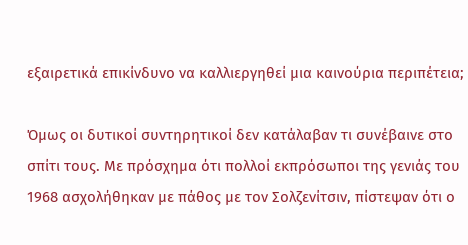εξαιρετικά επικίνδυνο να καλλιεργηθεί μια καινούρια περιπέτεια;

Όμως οι δυτικοί συντηρητικοί δεν κατάλαβαν τι συνέβαινε στο σπίτι τους. Με πρόσχημα ότι πολλοί εκπρόσωποι της γενιάς του 1968 ασχολήθηκαν με πάθος με τον Σολζενίτσιν, πίστεψαν ότι ο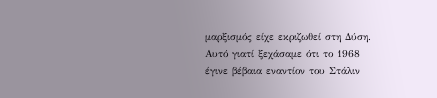μαρξισμός είχε εκριζωθεί στη Δύση. Αυτό γιατί ξεχάσαμε ότι το 1968 έγινε βέβαια εναντίον του Στάλιν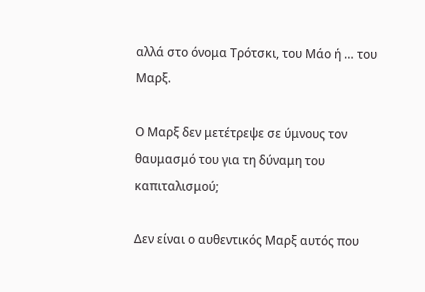αλλά στο όνομα Τρότσκι, του Μάο ή … του Μαρξ.

Ο Μαρξ δεν μετέτρεψε σε ύμνους τον θαυμασμό του για τη δύναμη του καπιταλισμού;

Δεν είναι ο αυθεντικός Μαρξ αυτός που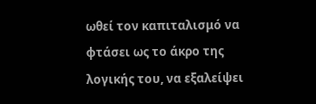ωθεί τον καπιταλισμό να φτάσει ως το άκρο της λογικής του, να εξαλείψει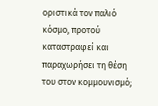οριστικά τον παλιό κόσμο, προτού καταστραφεί και παραχωρήσει τη θέση του στον κομμουνισμό;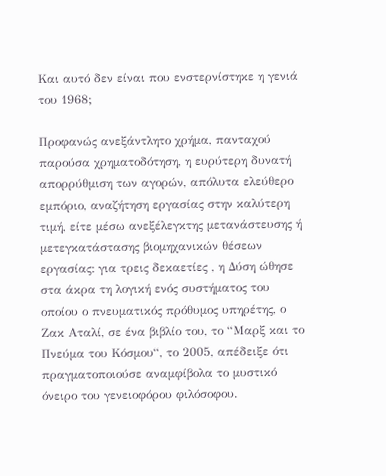Και αυτό δεν είναι που ενστερνίστηκε η γενιά του 1968;

Προφανώς ανεξάντλητο χρήμα, πανταχού παρούσα χρηματοδότηση, η ευρύτερη δυνατή απορρύθμιση των αγορών, απόλυτα ελεύθερο εμπόριο, αναζήτηση εργασίας στην καλύτερη τιμή, είτε μέσω ανεξέλεγκτης μετανάστευσης ή μετεγκατάστασης βιομηχανικών θέσεων εργασίας: για τρεις δεκαετίες , η Δύση ώθησε στα άκρα τη λογική ενός συστήματος του οποίου ο πνευματικός πρόθυμος υπηρέτης, ο Ζακ Αταλί, σε ένα βιβλίο του, το “Μαρξ και το Πνεύμα του Κόσμου“, το 2005, απέδειξε ότι πραγματοποιούσε αναμφίβολα το μυστικό όνειρο του γενειοφόρου φιλόσοφου.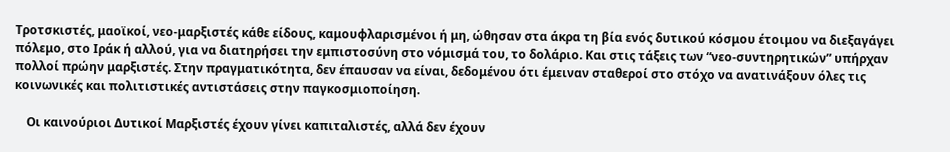Τροτσκιστές, μαοϊκοί, νεο-μαρξιστές κάθε είδους, καμουφλαρισμένοι ή μη, ώθησαν στα άκρα τη βία ενός δυτικού κόσμου έτοιμου να διεξαγάγει πόλεμο, στο Ιράκ ή αλλού, για να διατηρήσει την εμπιστοσύνη στο νόμισμά του, το δολάριο. Και στις τάξεις των “νεο-συντηρητικών” υπήρχαν πολλοί πρώην μαρξιστές. Στην πραγματικότητα, δεν έπαυσαν να είναι, δεδομένου ότι έμειναν σταθεροί στο στόχο να ανατινάξουν όλες τις κοινωνικές και πολιτιστικές αντιστάσεις στην παγκοσμιοποίηση.

    Οι καινούριοι Δυτικοί Μαρξιστές έχουν γίνει καπιταλιστές, αλλά δεν έχουν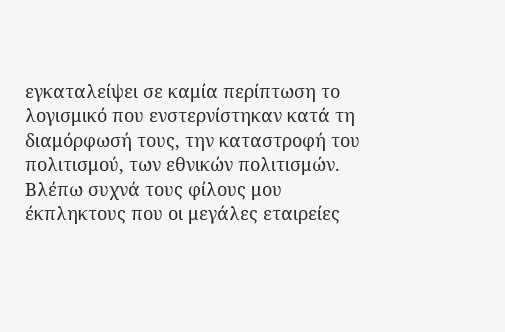εγκαταλείψει σε καμία περίπτωση το λογισμικό που ενστερνίστηκαν κατά τη διαμόρφωσή τους, την καταστροφή του πολιτισμού, των εθνικών πολιτισμών. Βλέπω συχνά τους φίλους μου έκπληκτους που οι μεγάλες εταιρείες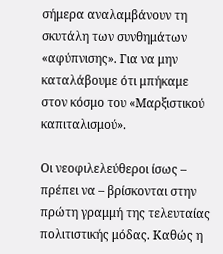σήμερα αναλαμβάνουν τη σκυτάλη των συνθημάτων «αφύπνισης». Για να μην καταλάβουμε ότι μπήκαμε στον κόσμο του «Μαρξιστικού καπιταλισμού».

Οι νεοφιλελεύθεροι ίσως – πρέπει να – βρίσκονται στην πρώτη γραμμή της τελευταίας πολιτιστικής μόδας. Καθώς η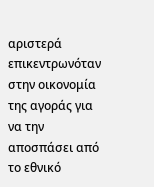αριστερά επικεντρωνόταν στην οικονομία της αγοράς για να την αποσπάσει από το εθνικό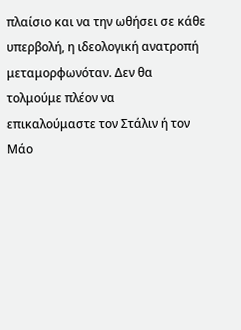πλαίσιο και να την ωθήσει σε κάθε υπερβολή, η ιδεολογική ανατροπή μεταμορφωνόταν. Δεν θα τολμούμε πλέον να επικαλούμαστε τον Στάλιν ή τον Μάο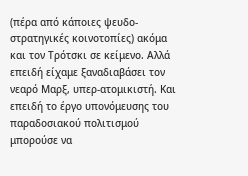(πέρα από κάποιες ψευδο-στρατηγικές κοινοτοπίες) ακόμα και τον Τρότσκι σε κείμενο. Αλλά επειδή είχαμε ξαναδιαβάσει τον νεαρό Μαρξ, υπερ-ατομικιστή. Και επειδή το έργο υπονόμευσης του παραδοσιακού πολιτισμού μπορούσε να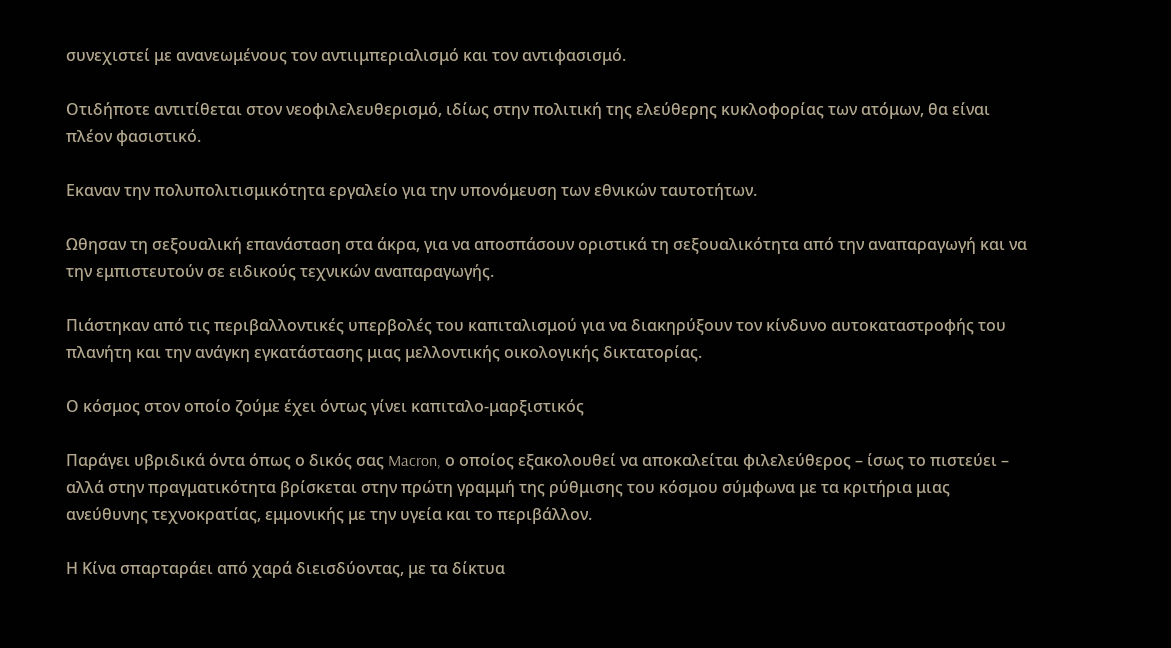συνεχιστεί με ανανεωμένους τον αντιιμπεριαλισμό και τον αντιφασισμό.

Οτιδήποτε αντιτίθεται στον νεοφιλελευθερισμό, ιδίως στην πολιτική της ελεύθερης κυκλοφορίας των ατόμων, θα είναι πλέον φασιστικό.

Εκαναν την πολυπολιτισμικότητα εργαλείο για την υπονόμευση των εθνικών ταυτοτήτων.

Ωθησαν τη σεξουαλική επανάσταση στα άκρα, για να αποσπάσουν οριστικά τη σεξουαλικότητα από την αναπαραγωγή και να την εμπιστευτούν σε ειδικούς τεχνικών αναπαραγωγής.

Πιάστηκαν από τις περιβαλλοντικές υπερβολές του καπιταλισμού για να διακηρύξουν τον κίνδυνο αυτοκαταστροφής του πλανήτη και την ανάγκη εγκατάστασης μιας μελλοντικής οικολογικής δικτατορίας.

Ο κόσμος στον οποίο ζούμε έχει όντως γίνει καπιταλο-μαρξιστικός

Παράγει υβριδικά όντα όπως ο δικός σας Macron, ο οποίος εξακολουθεί να αποκαλείται φιλελεύθερος – ίσως το πιστεύει – αλλά στην πραγματικότητα βρίσκεται στην πρώτη γραμμή της ρύθμισης του κόσμου σύμφωνα με τα κριτήρια μιας ανεύθυνης τεχνοκρατίας, εμμονικής με την υγεία και το περιβάλλον.

Η Κίνα σπαρταράει από χαρά διεισδύοντας, με τα δίκτυα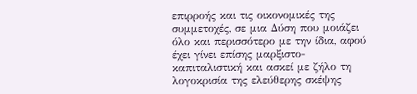επιρροής και τις οικονομικές της συμμετοχές, σε μια Δύση που μοιάζει όλο και περισσότερο με την ίδια, αφού έχει γίνει επίσης μαρξιστο-καπιταλιστική και ασκεί με ζήλο τη λογοκρισία της ελεύθερης σκέψης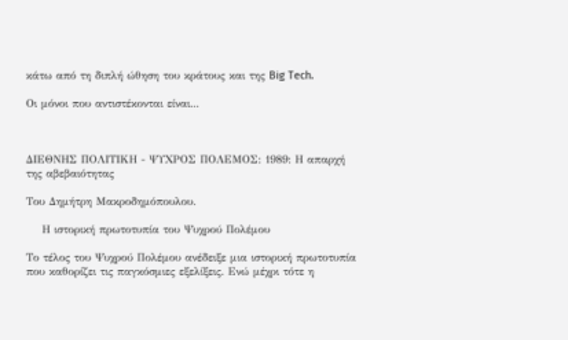κάτω από τη διπλή ώθηση του κράτους και της Big Tech.

Οι μόνοι που αντιστέκονται είναι...



ΔΙΕΘΝΗΣ ΠΟΛΙΤΙΚΗ - ΨΥΧΡΟΣ ΠΟΛΕΜΟΣ: 1989: Η απαρχή της αβεβαιότητας

Του Δημήτρη Μακροδημόπουλου.

    Η ιστορική πρωτοτυπία του Ψυχρού Πολέμου

Το τέλος του Ψυχρού Πολέμου ανέδειξε μια ιστορική πρωτοτυπία που καθορίζει τις παγκόσμιες εξελίξεις. Ενώ μέχρι τότε η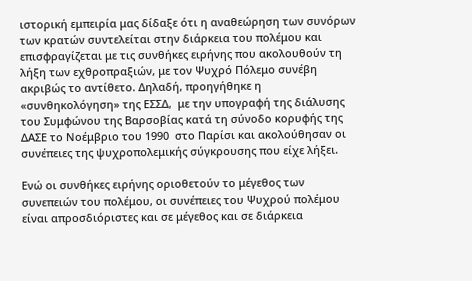ιστορική εμπειρία μας δίδαξε ότι η αναθεώρηση των συνόρων των κρατών συντελείται στην διάρκεια του πολέμου και επισφραγίζεται με τις συνθήκες ειρήνης που ακολουθούν τη λήξη των εχθροπραξιών, με τον Ψυχρό Πόλεμο συνέβη ακριβώς το αντίθετο. Δηλαδή, προηγήθηκε η «συνθηκολόγηση» της ΕΣΣΔ,  με την υπογραφή της διάλυσης του Συμφώνου της Βαρσοβίας κατά τη σύνοδο κορυφής της ΔΑΣΕ το Νοέμβριο του 1990  στο Παρίσι και ακολούθησαν οι συνέπειες της ψυχροπολεμικής σύγκρουσης που είχε λήξει.

Ενώ οι συνθήκες ειρήνης οριοθετούν το μέγεθος των συνεπειών του πολέμου, οι συνέπειες του Ψυχρού πολέμου είναι απροσδιόριστες και σε μέγεθος και σε διάρκεια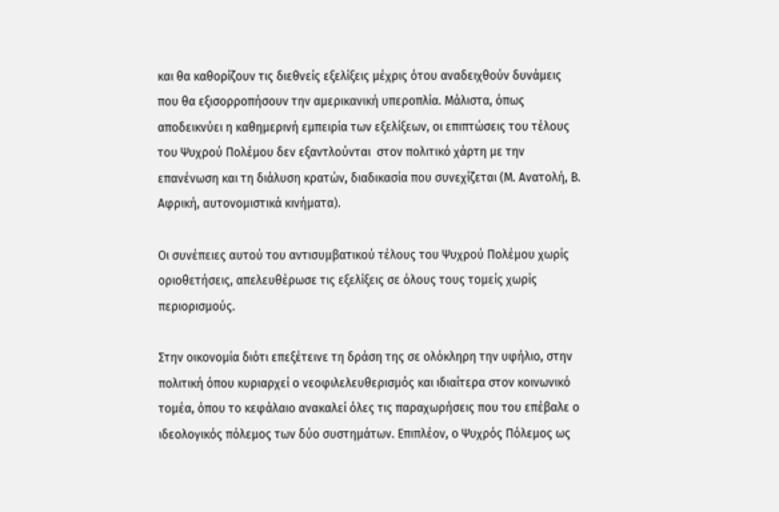και θα καθορίζουν τις διεθνείς εξελίξεις μέχρις ότου αναδειχθούν δυνάμεις που θα εξισορροπήσουν την αμερικανική υπεροπλία. Μάλιστα, όπως  αποδεικνύει η καθημερινή εμπειρία των εξελίξεων, οι επιπτώσεις του τέλους του Ψυχρού Πολέμου δεν εξαντλούνται  στον πολιτικό χάρτη με την επανένωση και τη διάλυση κρατών, διαδικασία που συνεχίζεται (Μ. Ανατολή, Β. Αφρική, αυτονομιστικά κινήματα).

Οι συνέπειες αυτού του αντισυμβατικού τέλους του Ψυχρού Πολέμου χωρίς οριοθετήσεις, απελευθέρωσε τις εξελίξεις σε όλους τους τομείς χωρίς περιορισμούς.

Στην οικονομία διότι επεξέτεινε τη δράση της σε ολόκληρη την υφήλιο, στην πολιτική όπου κυριαρχεί ο νεοφιλελευθερισμός και ιδιαίτερα στον κοινωνικό τομέα, όπου το κεφάλαιο ανακαλεί όλες τις παραχωρήσεις που του επέβαλε ο ιδεολογικός πόλεμος των δύο συστημάτων. Επιπλέον, ο Ψυχρός Πόλεμος ως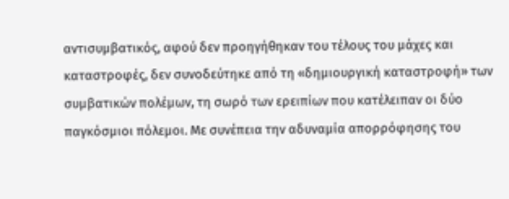αντισυμβατικός, αφού δεν προηγήθηκαν του τέλους του μάχες και καταστροφές, δεν συνοδεύτηκε από τη «δημιουργική καταστροφή» των συμβατικών πολέμων, τη σωρό των ερειπίων που κατέλειπαν οι δύο παγκόσμιοι πόλεμοι. Με συνέπεια την αδυναμία απορρόφησης του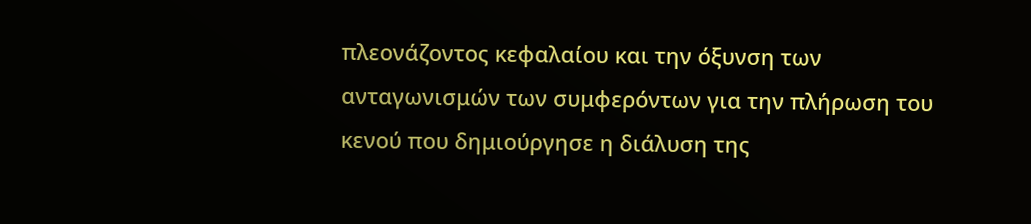πλεονάζοντος κεφαλαίου και την όξυνση των ανταγωνισμών των συμφερόντων για την πλήρωση του κενού που δημιούργησε η διάλυση της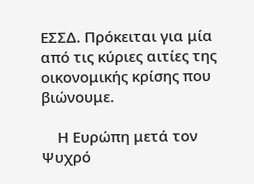ΕΣΣΔ. Πρόκειται για μία από τις κύριες αιτίες της οικονομικής κρίσης που βιώνουμε.

    Η Ευρώπη μετά τον Ψυχρό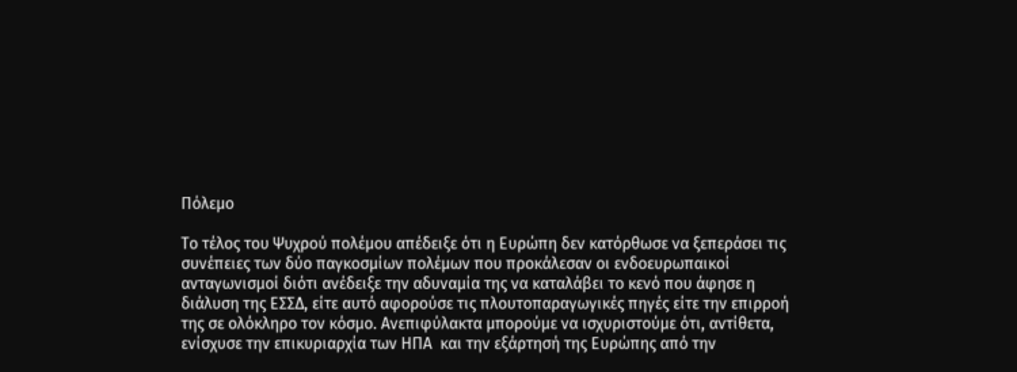Πόλεμο

Το τέλος του Ψυχρού πολέμου απέδειξε ότι η Ευρώπη δεν κατόρθωσε να ξεπεράσει τις συνέπειες των δύο παγκοσμίων πολέμων που προκάλεσαν οι ενδοευρωπαικοί ανταγωνισμοί διότι ανέδειξε την αδυναμία της να καταλάβει το κενό που άφησε η διάλυση της ΕΣΣΔ, είτε αυτό αφορούσε τις πλουτοπαραγωγικές πηγές είτε την επιρροή της σε ολόκληρο τον κόσμο. Ανεπιφύλακτα μπορούμε να ισχυριστούμε ότι, αντίθετα, ενίσχυσε την επικυριαρχία των ΗΠΑ  και την εξάρτησή της Ευρώπης από την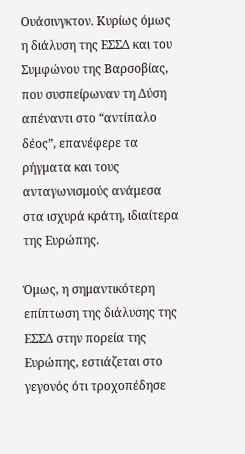Ουάσινγκτον. Κυρίως όμως η διάλυση της ΕΣΣΔ και του Συμφώνου της Βαρσοβίας, που συσπείρωναν τη Δύση απέναντι στο “αντίπαλο δέος”, επανέφερε τα ρήγματα και τους ανταγωνισμούς ανάμεσα στα ισχυρά κράτη, ιδιαίτερα της Ευρώπης.

Όμως, η σημαντικότερη επίπτωση της διάλυσης της ΕΣΣΔ στην πορεία της Ευρώπης, εστιάζεται στο γεγονός ότι τροχοπέδησε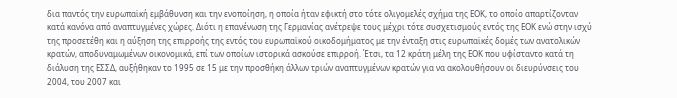δια παντός την ευρωπαϊκή εμβάθυνση και την ενοποίηση, η οποία ήταν εφικτή στο τότε ολιγομελές σχήμα της ΕΟΚ, το οποίο απαρτίζονταν κατά κανόνα από αναπτυγμένες χώρες. Διότι η επανένωση της Γερμανίας ανέτρεψε τους μέχρι τότε συσχετισμούς εντός της ΕΟΚ ενώ στην ισχύ της προσετέθη και η αύξηση της επιρροής της εντός του ευρωπαϊκού οικοδομήματος με την ένταξη στις ευρωπαϊκές δομές των ανατολικών κρατών, αποδυναμωμένων οικονομικά, επί των οποίων ιστορικά ασκούσε επιρροή. Έτσι, τα 12 κράτη μέλη της ΕΟΚ που υφίσταντο κατά τη διάλυση της ΕΣΣΔ, αυξήθηκαν το 1995 σε 15 με την προσθήκη άλλων τριών αναπτυγμένων κρατών για να ακολουθήσουν οι διευρύνσεις του 2004, του 2007 και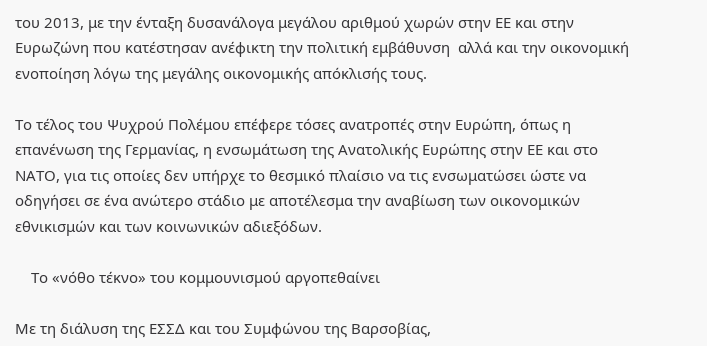του 2013, με την ένταξη δυσανάλογα μεγάλου αριθμού χωρών στην ΕΕ και στην Ευρωζώνη που κατέστησαν ανέφικτη την πολιτική εμβάθυνση  αλλά και την οικονομική ενοποίηση λόγω της μεγάλης οικονομικής απόκλισής τους.

Το τέλος του Ψυχρού Πολέμου επέφερε τόσες ανατροπές στην Ευρώπη, όπως η επανένωση της Γερμανίας, η ενσωμάτωση της Ανατολικής Ευρώπης στην ΕΕ και στο ΝΑΤΟ, για τις οποίες δεν υπήρχε το θεσμικό πλαίσιο να τις ενσωματώσει ώστε να οδηγήσει σε ένα ανώτερο στάδιο με αποτέλεσμα την αναβίωση των οικονομικών εθνικισμών και των κοινωνικών αδιεξόδων.

    Το «νόθο τέκνο» του κομμουνισμού αργοπεθαίνει

Με τη διάλυση της ΕΣΣΔ και του Συμφώνου της Βαρσοβίας,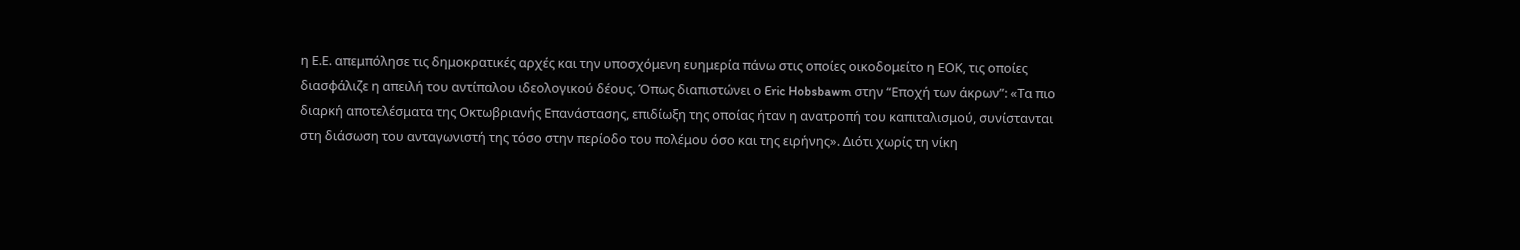η Ε.Ε. απεμπόλησε τις δημοκρατικές αρχές και την υποσχόμενη ευημερία πάνω στις οποίες οικοδομείτο η ΕΟΚ, τις οποίες διασφάλιζε η απειλή του αντίπαλου ιδεολογικού δέους. Όπως διαπιστώνει ο Eric Hobsbawm στην “Εποχή των άκρων”: «Τα πιο διαρκή αποτελέσματα της Οκτωβριανής Επανάστασης, επιδίωξη της οποίας ήταν η ανατροπή του καπιταλισμού, συνίστανται στη διάσωση του ανταγωνιστή της τόσο στην περίοδο του πολέμου όσο και της ειρήνης». Διότι χωρίς τη νίκη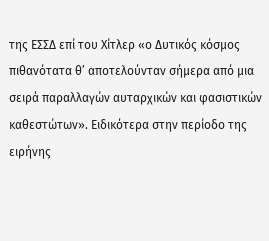της ΕΣΣΔ επί του Χίτλερ «ο Δυτικός κόσμος πιθανότατα θ’ αποτελούνταν σήμερα από μια σειρά παραλλαγών αυταρχικών και φασιστικών καθεστώτων». Ειδικότερα στην περίοδο της ειρήνης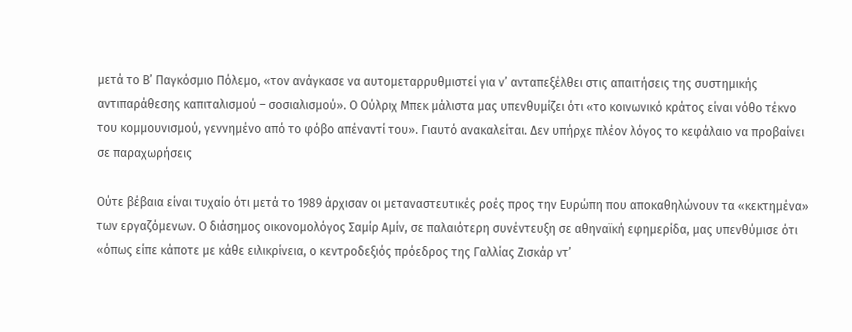μετά το Β’ Παγκόσμιο Πόλεμο, «τον ανάγκασε να αυτομεταρρυθμιστεί για ν’ ανταπεξέλθει στις απαιτήσεις της συστημικής αντιπαράθεσης καπιταλισμού – σοσιαλισμού». Ο Ούλριχ Μπεκ μάλιστα μας υπενθυμίζει ότι «το κοινωνικό κράτος είναι νόθο τέκνο του κομμουνισμού, γεννημένο από το φόβο απέναντί του». Γιαυτό ανακαλείται. Δεν υπήρχε πλέον λόγος το κεφάλαιο να προβαίνει σε παραχωρήσεις

Ούτε βέβαια είναι τυχαίο ότι μετά το 1989 άρχισαν οι μεταναστευτικές ροές προς την Ευρώπη που αποκαθηλώνουν τα «κεκτημένα» των εργαζόμενων. Ο διάσημος οικονομολόγος Σαμίρ Αμίν, σε παλαιότερη συνέντευξη σε αθηναϊκή εφημερίδα, μας υπενθύμισε ότι «όπως είπε κάποτε με κάθε ειλικρίνεια, ο κεντροδεξιός πρόεδρος της Γαλλίας Ζισκάρ ντ’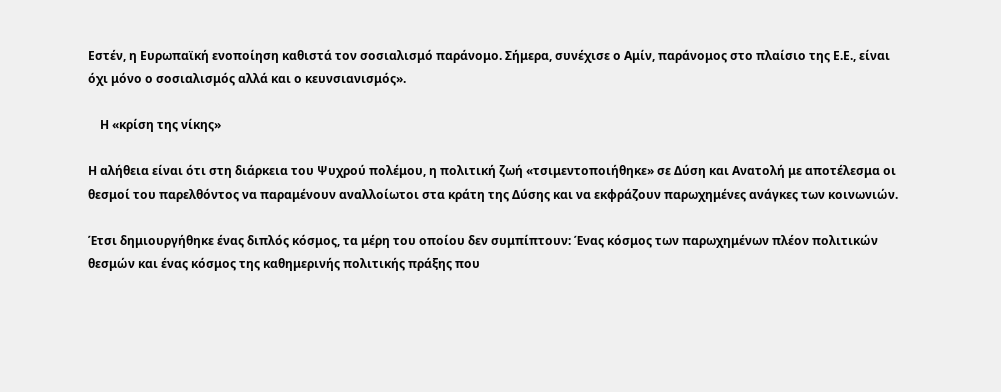Εστέν, η Ευρωπαϊκή ενοποίηση καθιστά τον σοσιαλισμό παράνομο. Σήμερα, συνέχισε ο Αμίν, παράνομος στο πλαίσιο της Ε.Ε., είναι όχι μόνο ο σοσιαλισμός αλλά και ο κευνσιανισμός».

    Η «κρίση της νίκης»

Η αλήθεια είναι ότι στη διάρκεια του Ψυχρού πολέμου, η πολιτική ζωή «τσιμεντοποιήθηκε» σε Δύση και Ανατολή με αποτέλεσμα οι θεσμοί του παρελθόντος να παραμένουν αναλλοίωτοι στα κράτη της Δύσης και να εκφράζουν παρωχημένες ανάγκες των κοινωνιών.

Έτσι δημιουργήθηκε ένας διπλός κόσμος, τα μέρη του οποίου δεν συμπίπτουν: Ένας κόσμος των παρωχημένων πλέον πολιτικών θεσμών και ένας κόσμος της καθημερινής πολιτικής πράξης που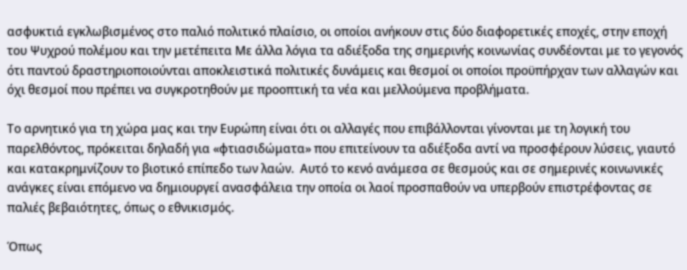ασφυκτιά εγκλωβισμένος στο παλιό πολιτικό πλαίσιο, οι οποίοι ανήκουν στις δύο διαφορετικές εποχές, στην εποχή του Ψυχρού πολέμου και την μετέπειτα Με άλλα λόγια τα αδιέξοδα της σημερινής κοινωνίας συνδέονται με το γεγονός ότι παντού δραστηριοποιούνται αποκλειστικά πολιτικές δυνάμεις και θεσμοί οι οποίοι προϋπήρχαν των αλλαγών και όχι θεσμοί που πρέπει να συγκροτηθούν με προοπτική τα νέα και μελλούμενα προβλήματα.

Το αρνητικό για τη χώρα μας και την Ευρώπη είναι ότι οι αλλαγές που επιβάλλονται γίνονται με τη λογική του παρελθόντος, πρόκειται δηλαδή για «φτιασιδώματα» που επιτείνουν τα αδιέξοδα αντί να προσφέρουν λύσεις, γιαυτό και κατακρημνίζουν το βιοτικό επίπεδο των λαών.  Αυτό το κενό ανάμεσα σε θεσμούς και σε σημερινές κοινωνικές ανάγκες είναι επόμενο να δημιουργεί ανασφάλεια την οποία οι λαοί προσπαθούν να υπερβούν επιστρέφοντας σε παλιές βεβαιότητες, όπως ο εθνικισμός.

Όπως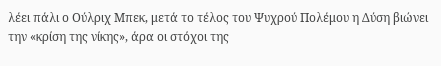λέει πάλι ο Ούλριχ Μπεκ, μετά το τέλος του Ψυχρού Πολέμου η Δύση βιώνει την «κρίση της νίκης», άρα οι στόχοι της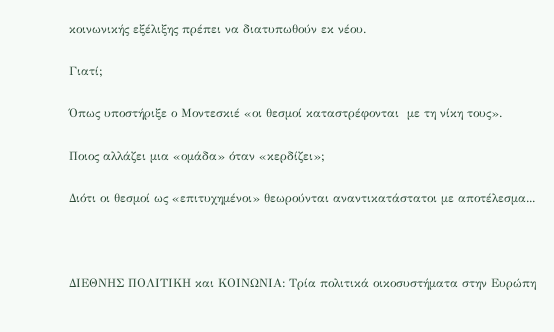κοινωνικής εξέλιξης πρέπει να διατυπωθούν εκ νέου.

Γιατί;

Όπως υποστήριξε ο Μοντεσκιέ «οι θεσμοί καταστρέφονται  με τη νίκη τους».

Ποιος αλλάζει μια «ομάδα» όταν «κερδίζει»;

Διότι οι θεσμοί ως «επιτυχημένοι» θεωρούνται αναντικατάστατοι με αποτέλεσμα...



ΔΙΕΘΝΗΣ ΠΟΛΙΤΙΚΗ και ΚΟΙΝΩΝΙΑ: Τρία πολιτικά οικοσυστήματα στην Ευρώπη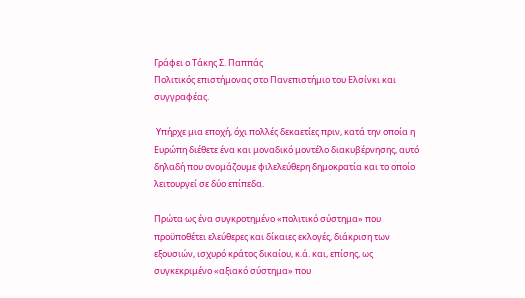Γράφει ο Τάκης Σ. Παππάς
Πολιτικός επιστήμονας στο Πανεπιστήμιο του Ελσίνκι και συγγραφέας.

 Υπήρχε μια εποχή, όχι πολλές δεκαετίες πριν, κατά την οποία η Ευρώπη διέθετε ένα και μοναδικό μοντέλο διακυβέρνησης, αυτό δηλαδή που ονομάζουμε φιλελεύθερη δημοκρατία και το οποίο λειτουργεί σε δύο επίπεδα.

Πρώτα ως ένα συγκροτημένο «πολιτικό σύστημα» που προϋποθέτει ελεύθερες και δίκαιες εκλογές, διάκριση των εξουσιών, ισχυρό κράτος δικαίου, κ.ά. και, επίσης, ως συγκεκριμένο «αξιακό σύστημα» που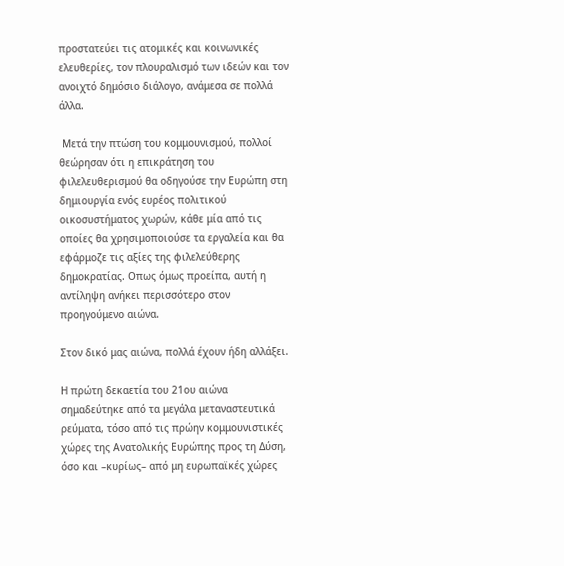προστατεύει τις ατομικές και κοινωνικές ελευθερίες, τον πλουραλισμό των ιδεών και τον ανοιχτό δημόσιο διάλογο, ανάμεσα σε πολλά άλλα.

 Μετά την πτώση του κομμουνισμού, πολλοί θεώρησαν ότι η επικράτηση του φιλελευθερισμού θα οδηγούσε την Ευρώπη στη δημιουργία ενός ευρέος πολιτικού οικοσυστήματος χωρών, κάθε μία από τις οποίες θα χρησιμοποιούσε τα εργαλεία και θα εφάρμοζε τις αξίες της φιλελεύθερης δημοκρατίας. Οπως όμως προείπα, αυτή η αντίληψη ανήκει περισσότερο στον προηγούμενο αιώνα.

Στον δικό μας αιώνα, πολλά έχουν ήδη αλλάξει.

Η πρώτη δεκαετία του 21ου αιώνα σημαδεύτηκε από τα μεγάλα μεταναστευτικά ρεύματα, τόσο από τις πρώην κομμουνιστικές χώρες της Ανατολικής Ευρώπης προς τη Δύση, όσο και –κυρίως– από μη ευρωπαϊκές χώρες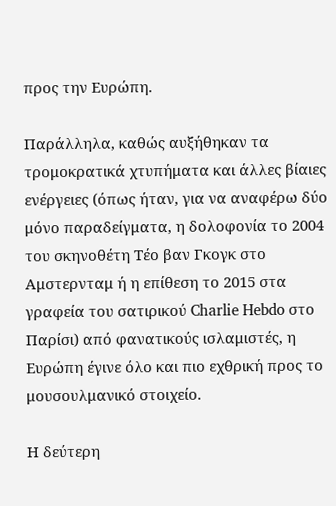προς την Ευρώπη.

Παράλληλα, καθώς αυξήθηκαν τα τρομοκρατικά χτυπήματα και άλλες βίαιες ενέργειες (όπως ήταν, για να αναφέρω δύο μόνο παραδείγματα, η δολοφονία το 2004 του σκηνοθέτη Τέο βαν Γκογκ στο Αμστερνταμ ή η επίθεση το 2015 στα γραφεία του σατιρικού Charlie Hebdo στο Παρίσι) από φανατικούς ισλαμιστές, η Ευρώπη έγινε όλο και πιο εχθρική προς το μουσουλμανικό στοιχείο.

Η δεύτερη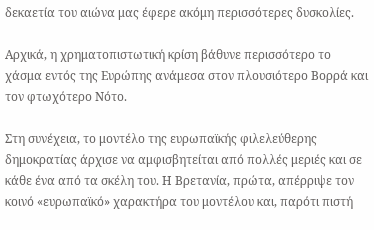δεκαετία του αιώνα μας έφερε ακόμη περισσότερες δυσκολίες.

Αρχικά, η χρηματοπιστωτική κρίση βάθυνε περισσότερο το χάσμα εντός της Ευρώπης ανάμεσα στον πλουσιότερο Βορρά και τον φτωχότερο Νότο.

Στη συνέχεια, το μοντέλο της ευρωπαϊκής φιλελεύθερης δημοκρατίας άρχισε να αμφισβητείται από πολλές μεριές και σε κάθε ένα από τα σκέλη του. Η Βρετανία, πρώτα, απέρριψε τον κοινό «ευρωπαϊκό» χαρακτήρα του μοντέλου και, παρότι πιστή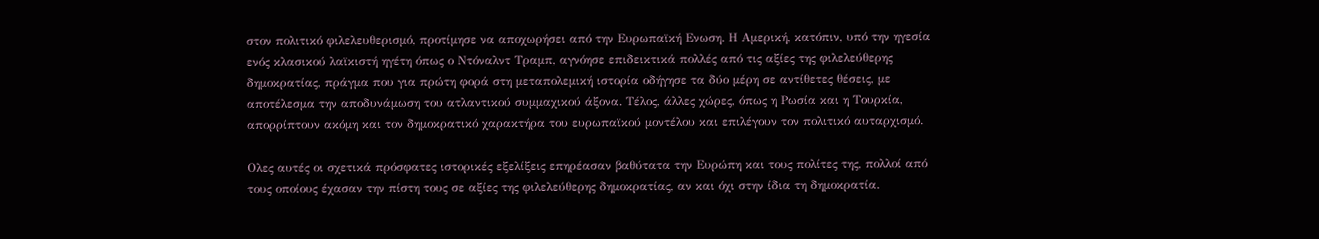στον πολιτικό φιλελευθερισμό, προτίμησε να αποχωρήσει από την Ευρωπαϊκή Ενωση. Η Αμερική, κατόπιν, υπό την ηγεσία ενός κλασικού λαϊκιστή ηγέτη όπως ο Ντόναλντ Τραμπ, αγνόησε επιδεικτικά πολλές από τις αξίες της φιλελεύθερης δημοκρατίας, πράγμα που για πρώτη φορά στη μεταπολεμική ιστορία οδήγησε τα δύο μέρη σε αντίθετες θέσεις, με αποτέλεσμα την αποδυνάμωση του ατλαντικού συμμαχικού άξονα. Τέλος, άλλες χώρες, όπως η Ρωσία και η Τουρκία, απορρίπτουν ακόμη και τον δημοκρατικό χαρακτήρα του ευρωπαϊκού μοντέλου και επιλέγουν τον πολιτικό αυταρχισμό.

Ολες αυτές οι σχετικά πρόσφατες ιστορικές εξελίξεις επηρέασαν βαθύτατα την Ευρώπη και τους πολίτες της, πολλοί από τους οποίους έχασαν την πίστη τους σε αξίες της φιλελεύθερης δημοκρατίας, αν και όχι στην ίδια τη δημοκρατία.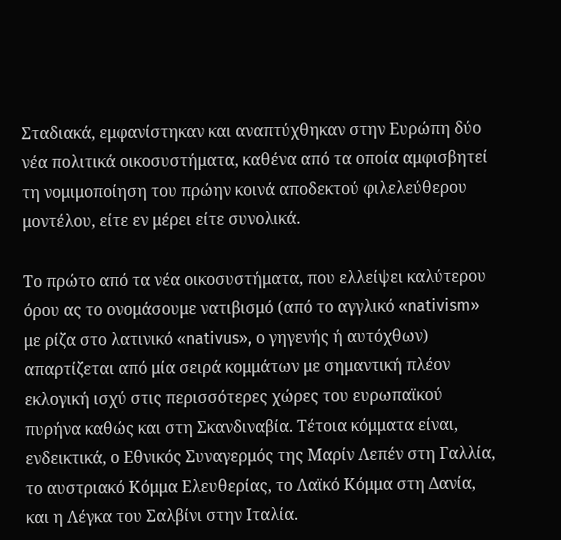Σταδιακά, εμφανίστηκαν και αναπτύχθηκαν στην Ευρώπη δύο νέα πολιτικά οικοσυστήματα, καθένα από τα οποία αμφισβητεί τη νομιμοποίηση του πρώην κοινά αποδεκτού φιλελεύθερου μοντέλου, είτε εν μέρει είτε συνολικά.

Το πρώτο από τα νέα οικοσυστήματα, που ελλείψει καλύτερου όρου ας το ονομάσουμε νατιβισμό (από το αγγλικό «nativism» με ρίζα στο λατινικό «nativus», ο γηγενής ή αυτόχθων) απαρτίζεται από μία σειρά κομμάτων με σημαντική πλέον εκλογική ισχύ στις περισσότερες χώρες του ευρωπαϊκού πυρήνα καθώς και στη Σκανδιναβία. Τέτοια κόμματα είναι, ενδεικτικά, ο Εθνικός Συναγερμός της Μαρίν Λεπέν στη Γαλλία, το αυστριακό Κόμμα Ελευθερίας, το Λαϊκό Κόμμα στη Δανία, και η Λέγκα του Σαλβίνι στην Ιταλία.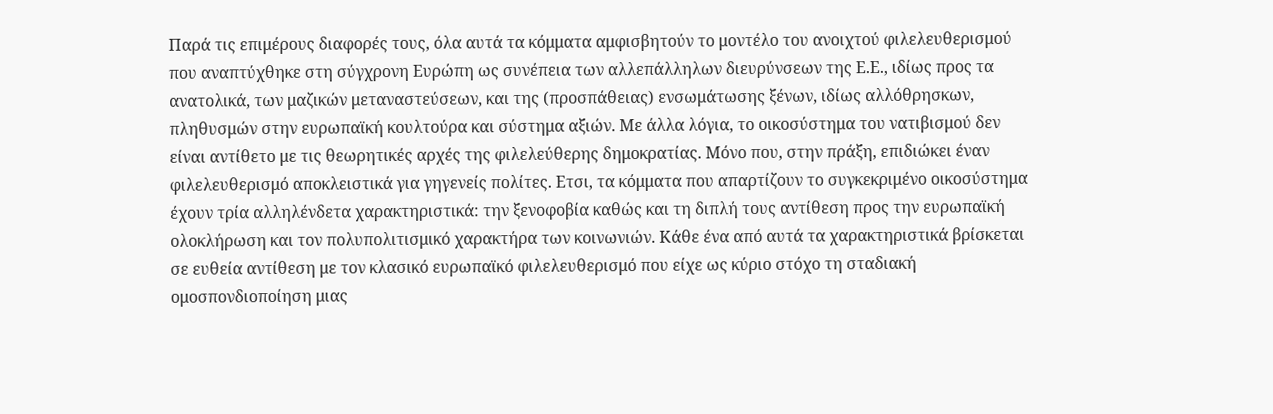Παρά τις επιμέρους διαφορές τους, όλα αυτά τα κόμματα αμφισβητούν το μοντέλο του ανοιχτού φιλελευθερισμού που αναπτύχθηκε στη σύγχρονη Ευρώπη ως συνέπεια των αλλεπάλληλων διευρύνσεων της Ε.Ε., ιδίως προς τα ανατολικά, των μαζικών μεταναστεύσεων, και της (προσπάθειας) ενσωμάτωσης ξένων, ιδίως αλλόθρησκων, πληθυσμών στην ευρωπαϊκή κουλτούρα και σύστημα αξιών. Με άλλα λόγια, το οικοσύστημα του νατιβισμού δεν είναι αντίθετο με τις θεωρητικές αρχές της φιλελεύθερης δημοκρατίας. Μόνο που, στην πράξη, επιδιώκει έναν φιλελευθερισμό αποκλειστικά για γηγενείς πολίτες. Ετσι, τα κόμματα που απαρτίζουν το συγκεκριμένο οικοσύστημα έχουν τρία αλληλένδετα χαρακτηριστικά: την ξενοφοβία καθώς και τη διπλή τους αντίθεση προς την ευρωπαϊκή ολοκλήρωση και τον πολυπολιτισμικό χαρακτήρα των κοινωνιών. Κάθε ένα από αυτά τα χαρακτηριστικά βρίσκεται σε ευθεία αντίθεση με τον κλασικό ευρωπαϊκό φιλελευθερισμό που είχε ως κύριο στόχο τη σταδιακή ομοσπονδιοποίηση μιας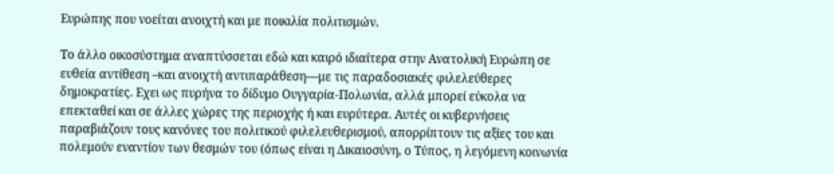Ευρώπης που νοείται ανοιχτή και με ποικιλία πολιτισμών.

Το άλλο οικοσύστημα αναπτύσσεται εδώ και καιρό ιδιαίτερα στην Ανατολική Ευρώπη σε ευθεία αντίθεση –και ανοιχτή αντιπαράθεση—με τις παραδοσιακές φιλελεύθερες δημοκρατίες. Εχει ως πυρήνα το δίδυμο Ουγγαρία-Πολωνία, αλλά μπορεί εύκολα να επεκταθεί και σε άλλες χώρες της περιοχής ή και ευρύτερα. Αυτές οι κυβερνήσεις παραβιάζουν τους κανόνες του πολιτικού φιλελευθερισμού, απορρίπτουν τις αξίες του και πολεμούν εναντίον των θεσμών του (όπως είναι η Δικαιοσύνη, ο Τύπος, η λεγόμενη κοινωνία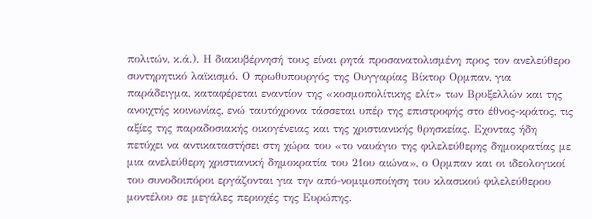πολιτών, κ.ά.). Η διακυβέρνησή τους είναι ρητά προσανατολισμένη προς τον ανελεύθερο συντηρητικό λαϊκισμό. Ο πρωθυπουργός της Ουγγαρίας Βίκτορ Ορμπαν, για παράδειγμα, καταφέρεται εναντίον της «κοσμοπολίτικης ελίτ» των Βρυξελλών και της ανοιχτής κοινωνίας, ενώ ταυτόχρονα τάσσεται υπέρ της επιστροφής στο έθνος-κράτος, τις αξίες της παραδοσιακής οικογένειας και της χριστιανικής θρησκείας. Εχοντας ήδη πετύχει να αντικαταστήσει στη χώρα του «το ναυάγιο της φιλελεύθερης δημοκρατίας με μια ανελεύθερη χριστιανική δημοκρατία του 21ου αιώνα», ο Ορμπαν και οι ιδεολογικοί του συνοδοιπόροι εργάζονται για την από-νομιμοποίηση του κλασικού φιλελεύθερου μοντέλου σε μεγάλες περιοχές της Ευρώπης.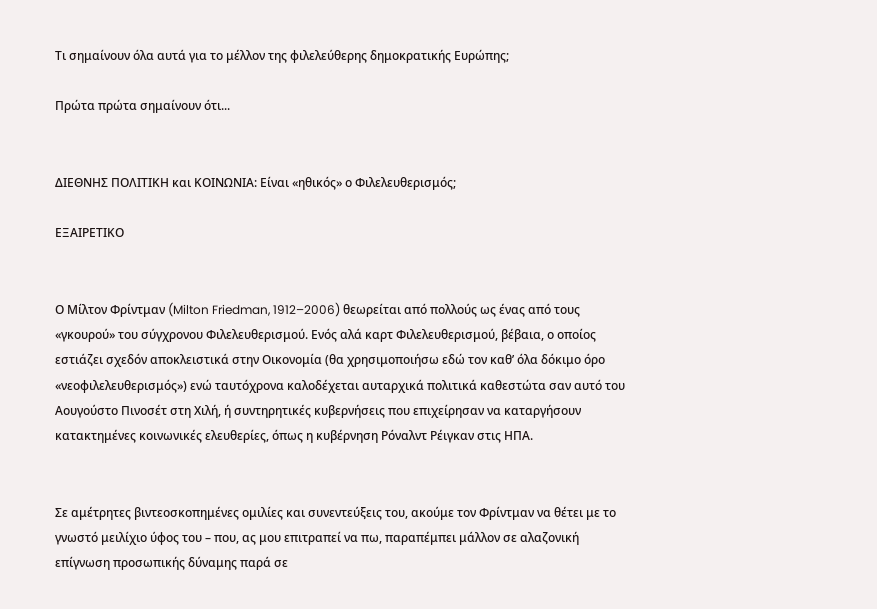Τι σημαίνουν όλα αυτά για το μέλλον της φιλελεύθερης δημοκρατικής Ευρώπης;

Πρώτα πρώτα σημαίνουν ότι...


ΔΙΕΘΝΗΣ ΠΟΛΙΤΙΚΗ και ΚΟΙΝΩΝΙΑ: Είναι «ηθικός» ο Φιλελευθερισμός;

ΕΞΑΙΡΕΤΙΚΟ


Ο Μίλτον Φρίντμαν (Milton Friedman, 1912–2006) θεωρείται από πολλούς ως ένας από τους «γκουρού» του σύγχρονου Φιλελευθερισμού. Ενός αλά καρτ Φιλελευθερισμού, βέβαια, ο οποίος εστιάζει σχεδόν αποκλειστικά στην Οικονομία (θα χρησιμοποιήσω εδώ τον καθ’ όλα δόκιμο όρο «νεοφιλελευθερισμός») ενώ ταυτόχρονα καλοδέχεται αυταρχικά πολιτικά καθεστώτα σαν αυτό του Αουγούστο Πινοσέτ στη Χιλή, ή συντηρητικές κυβερνήσεις που επιχείρησαν να καταργήσουν κατακτημένες κοινωνικές ελευθερίες, όπως η κυβέρνηση Ρόναλντ Ρέιγκαν στις ΗΠΑ.


Σε αμέτρητες βιντεοσκοπημένες ομιλίες και συνεντεύξεις του, ακούμε τον Φρίντμαν να θέτει με το γνωστό μειλίχιο ύφος του – που, ας μου επιτραπεί να πω, παραπέμπει μάλλον σε αλαζονική επίγνωση προσωπικής δύναμης παρά σε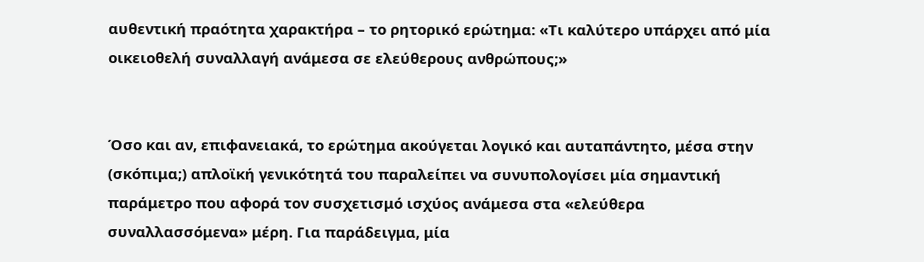αυθεντική πραότητα χαρακτήρα – το ρητορικό ερώτημα: «Τι καλύτερο υπάρχει από μία οικειοθελή συναλλαγή ανάμεσα σε ελεύθερους ανθρώπους;»


Όσο και αν, επιφανειακά, το ερώτημα ακούγεται λογικό και αυταπάντητο, μέσα στην (σκόπιμα;) απλοϊκή γενικότητά του παραλείπει να συνυπολογίσει μία σημαντική παράμετρο που αφορά τον συσχετισμό ισχύος ανάμεσα στα «ελεύθερα συναλλασσόμενα» μέρη. Για παράδειγμα, μία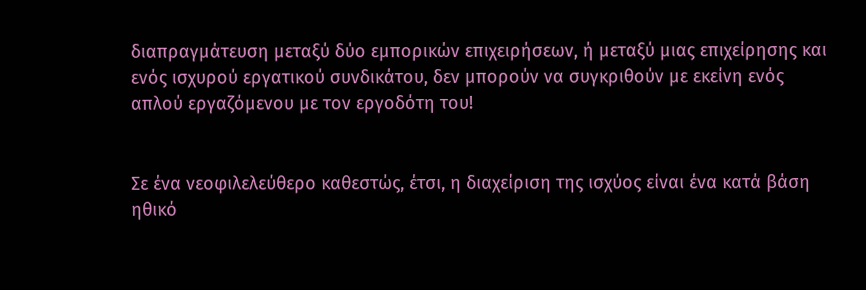διαπραγμάτευση μεταξύ δύο εμπορικών επιχειρήσεων, ή μεταξύ μιας επιχείρησης και ενός ισχυρού εργατικού συνδικάτου, δεν μπορούν να συγκριθούν με εκείνη ενός απλού εργαζόμενου με τον εργοδότη του!


Σε ένα νεοφιλελεύθερο καθεστώς, έτσι, η διαχείριση της ισχύος είναι ένα κατά βάση ηθικό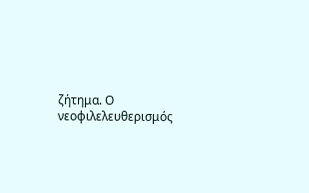ζήτημα. Ο νεοφιλελευθερισμός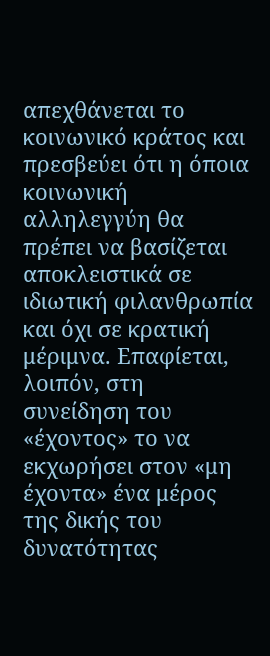απεχθάνεται το κοινωνικό κράτος και πρεσβεύει ότι η όποια κοινωνική αλληλεγγύη θα πρέπει να βασίζεται αποκλειστικά σε ιδιωτική φιλανθρωπία και όχι σε κρατική μέριμνα. Επαφίεται, λοιπόν, στη συνείδηση του «έχοντος» το να εκχωρήσει στον «μη έχοντα» ένα μέρος της δικής του δυνατότητας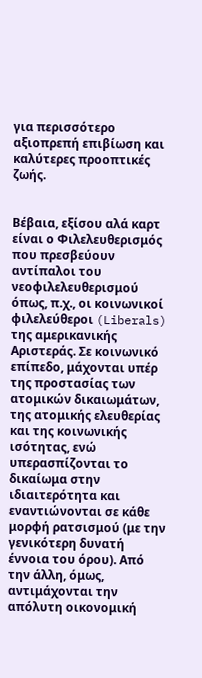για περισσότερο αξιοπρεπή επιβίωση και καλύτερες προοπτικές ζωής.


Βέβαια, εξίσου αλά καρτ είναι ο Φιλελευθερισμός που πρεσβεύουν αντίπαλοι του νεοφιλελευθερισμού όπως, π.χ., οι κοινωνικοί φιλελεύθεροι (Liberals) της αμερικανικής Αριστεράς. Σε κοινωνικό επίπεδο, μάχονται υπέρ της προστασίας των ατομικών δικαιωμάτων, της ατομικής ελευθερίας και της κοινωνικής ισότητας, ενώ υπερασπίζονται το δικαίωμα στην ιδιαιτερότητα και εναντιώνονται σε κάθε μορφή ρατσισμού (με την γενικότερη δυνατή έννοια του όρου). Από την άλλη, όμως, αντιμάχονται την απόλυτη οικονομική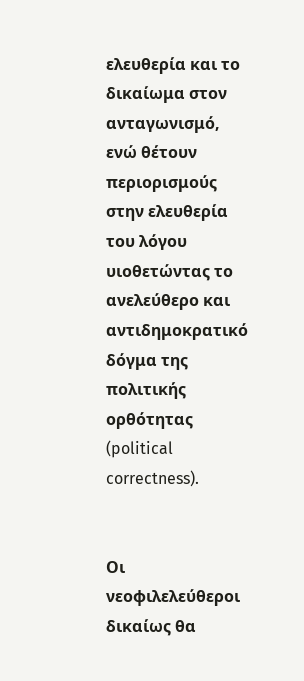ελευθερία και το δικαίωμα στον ανταγωνισμό, ενώ θέτουν περιορισμούς στην ελευθερία του λόγου υιοθετώντας το ανελεύθερο και αντιδημοκρατικό δόγμα της πολιτικής ορθότητας (political correctness).


Οι νεοφιλελεύθεροι δικαίως θα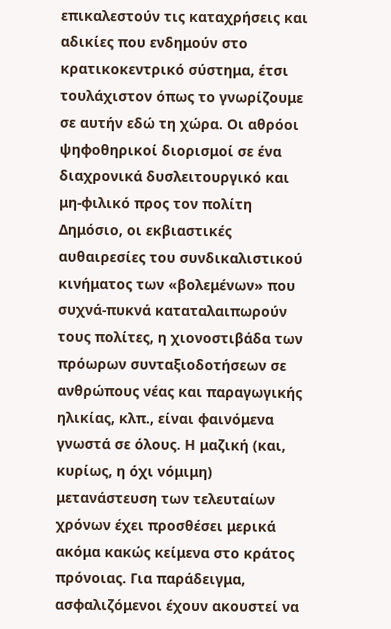επικαλεστούν τις καταχρήσεις και αδικίες που ενδημούν στο κρατικοκεντρικό σύστημα, έτσι τουλάχιστον όπως το γνωρίζουμε σε αυτήν εδώ τη χώρα. Οι αθρόοι ψηφοθηρικοί διορισμοί σε ένα διαχρονικά δυσλειτουργικό και μη-φιλικό προς τον πολίτη Δημόσιο, οι εκβιαστικές αυθαιρεσίες του συνδικαλιστικού κινήματος των «βολεμένων» που συχνά-πυκνά καταταλαιπωρούν τους πολίτες, η χιονοστιβάδα των πρόωρων συνταξιοδοτήσεων σε ανθρώπους νέας και παραγωγικής ηλικίας, κλπ., είναι φαινόμενα γνωστά σε όλους. Η μαζική (και, κυρίως, η όχι νόμιμη) μετανάστευση των τελευταίων χρόνων έχει προσθέσει μερικά ακόμα κακώς κείμενα στο κράτος πρόνοιας. Για παράδειγμα, ασφαλιζόμενοι έχουν ακουστεί να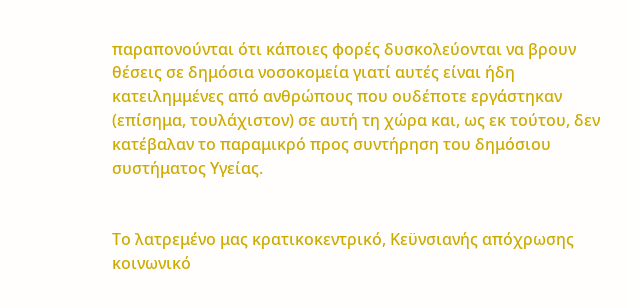παραπονούνται ότι κάποιες φορές δυσκολεύονται να βρουν θέσεις σε δημόσια νοσοκομεία γιατί αυτές είναι ήδη κατειλημμένες από ανθρώπους που ουδέποτε εργάστηκαν (επίσημα, τουλάχιστον) σε αυτή τη χώρα και, ως εκ τούτου, δεν κατέβαλαν το παραμικρό προς συντήρηση του δημόσιου συστήματος Υγείας.


Το λατρεμένο μας κρατικοκεντρικό, Κεϋνσιανής απόχρωσης κοινωνικό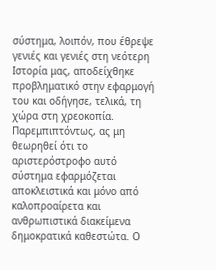σύστημα, λοιπόν, που έθρεψε γενιές και γενιές στη νεότερη Ιστορία μας, αποδείχθηκε προβληματικό στην εφαρμογή του και οδήγησε, τελικά, τη χώρα στη χρεοκοπία. Παρεμπιπτόντως, ας μη θεωρηθεί ότι το αριστερόστροφο αυτό σύστημα εφαρμόζεται αποκλειστικά και μόνο από καλοπροαίρετα και ανθρωπιστικά διακείμενα δημοκρατικά καθεστώτα. Ο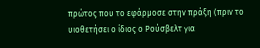πρώτος που το εφάρμοσε στην πράξη (πριν το υιοθετήσει ο ίδιος ο Ρούσβελτ για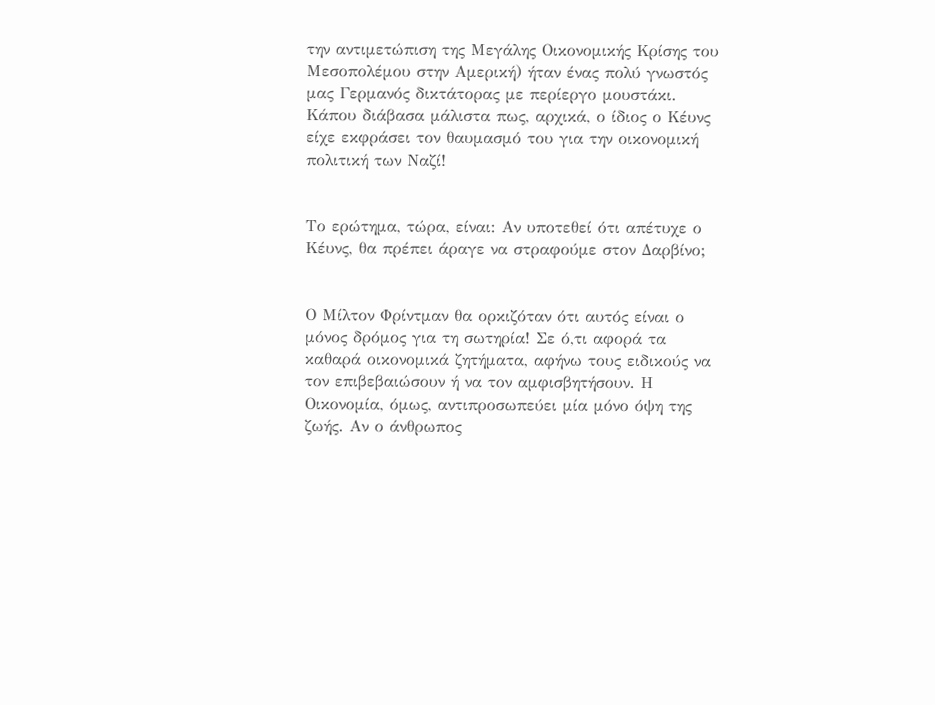την αντιμετώπιση της Μεγάλης Οικονομικής Κρίσης του Μεσοπολέμου στην Αμερική) ήταν ένας πολύ γνωστός μας Γερμανός δικτάτορας με περίεργο μουστάκι. Κάπου διάβασα μάλιστα πως, αρχικά, ο ίδιος ο Κέυνς είχε εκφράσει τον θαυμασμό του για την οικονομική πολιτική των Ναζί!


Το ερώτημα, τώρα, είναι: Αν υποτεθεί ότι απέτυχε ο Κέυνς, θα πρέπει άραγε να στραφούμε στον Δαρβίνο;


Ο Μίλτον Φρίντμαν θα ορκιζόταν ότι αυτός είναι ο μόνος δρόμος για τη σωτηρία! Σε ό,τι αφορά τα καθαρά οικονομικά ζητήματα, αφήνω τους ειδικούς να τον επιβεβαιώσουν ή να τον αμφισβητήσουν. Η Οικονομία, όμως, αντιπροσωπεύει μία μόνο όψη της ζωής. Αν ο άνθρωπος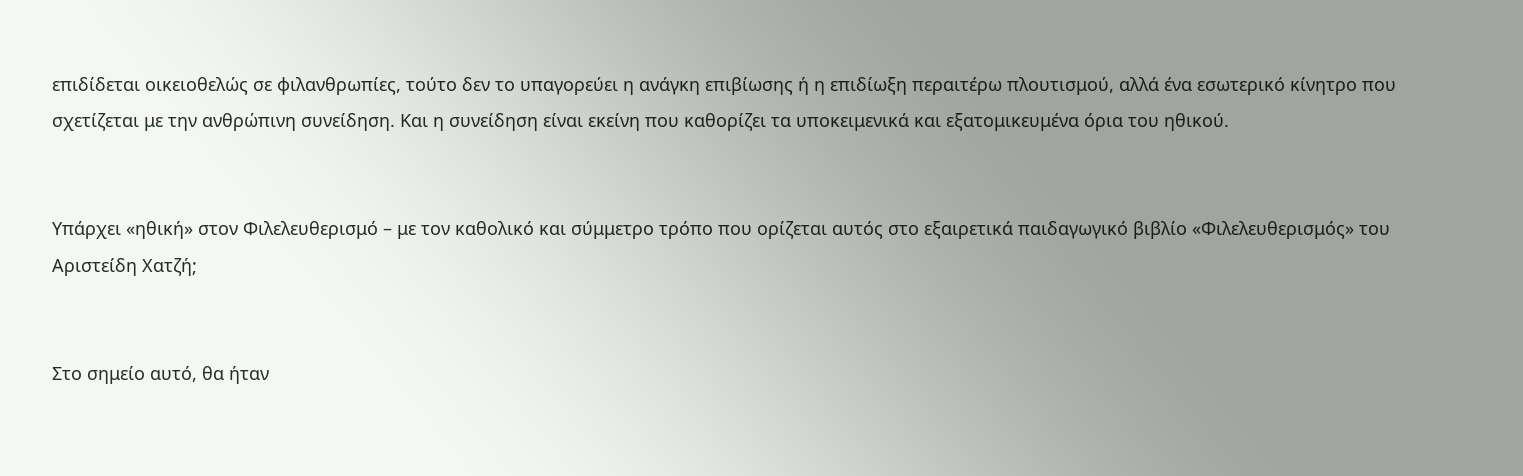επιδίδεται οικειοθελώς σε φιλανθρωπίες, τούτο δεν το υπαγορεύει η ανάγκη επιβίωσης ή η επιδίωξη περαιτέρω πλουτισμού, αλλά ένα εσωτερικό κίνητρο που σχετίζεται με την ανθρώπινη συνείδηση. Και η συνείδηση είναι εκείνη που καθορίζει τα υποκειμενικά και εξατομικευμένα όρια του ηθικού.


Υπάρχει «ηθική» στον Φιλελευθερισμό – με τον καθολικό και σύμμετρο τρόπο που ορίζεται αυτός στο εξαιρετικά παιδαγωγικό βιβλίο «Φιλελευθερισμός» του Αριστείδη Χατζή;


Στο σημείο αυτό, θα ήταν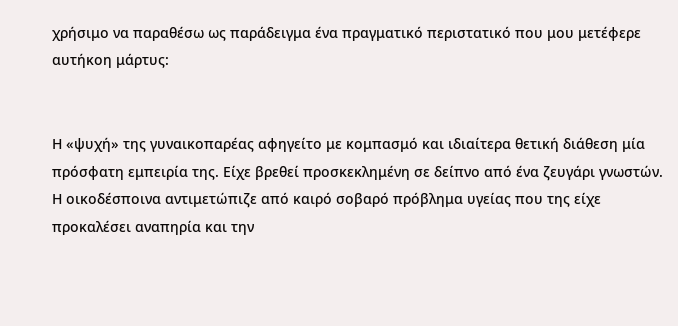χρήσιμο να παραθέσω ως παράδειγμα ένα πραγματικό περιστατικό που μου μετέφερε αυτήκοη μάρτυς:


Η «ψυχή» της γυναικοπαρέας αφηγείτο με κομπασμό και ιδιαίτερα θετική διάθεση μία πρόσφατη εμπειρία της. Είχε βρεθεί προσκεκλημένη σε δείπνο από ένα ζευγάρι γνωστών. Η οικοδέσποινα αντιμετώπιζε από καιρό σοβαρό πρόβλημα υγείας που της είχε προκαλέσει αναπηρία και την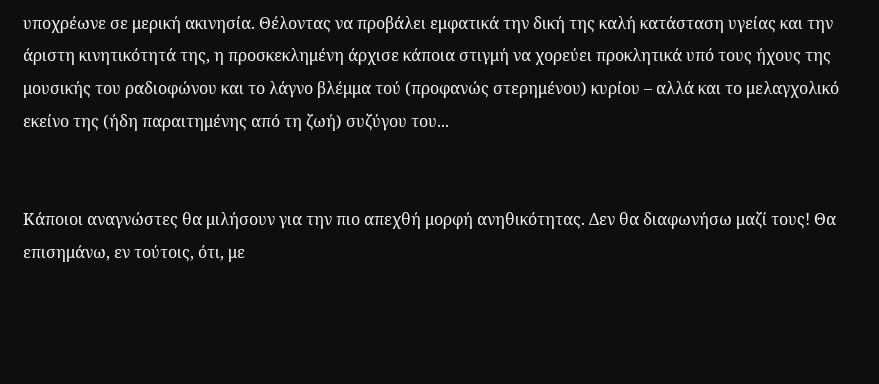υποχρέωνε σε μερική ακινησία. Θέλοντας να προβάλει εμφατικά την δική της καλή κατάσταση υγείας και την άριστη κινητικότητά της, η προσκεκλημένη άρχισε κάποια στιγμή να χορεύει προκλητικά υπό τους ήχους της μουσικής του ραδιοφώνου και το λάγνο βλέμμα τού (προφανώς στερημένου) κυρίου – αλλά και το μελαγχολικό εκείνο της (ήδη παραιτημένης από τη ζωή) συζύγου του...


Κάποιοι αναγνώστες θα μιλήσουν για την πιο απεχθή μορφή ανηθικότητας. Δεν θα διαφωνήσω μαζί τους! Θα επισημάνω, εν τούτοις, ότι, με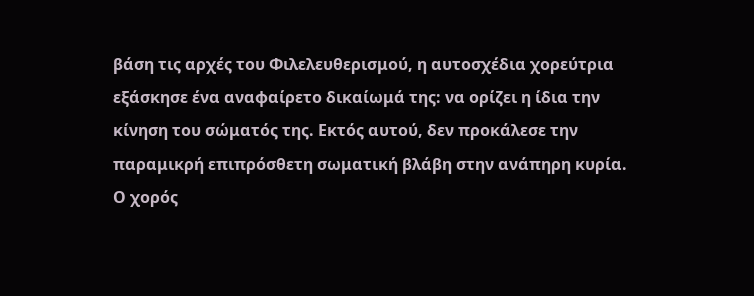βάση τις αρχές του Φιλελευθερισμού, η αυτοσχέδια χορεύτρια εξάσκησε ένα αναφαίρετο δικαίωμά της: να ορίζει η ίδια την κίνηση του σώματός της. Εκτός αυτού, δεν προκάλεσε την παραμικρή επιπρόσθετη σωματική βλάβη στην ανάπηρη κυρία. Ο χορός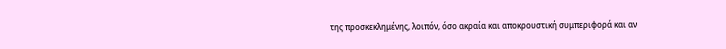της προσκεκλημένης, λοιπόν, όσο ακραία και αποκρουστική συμπεριφορά και αν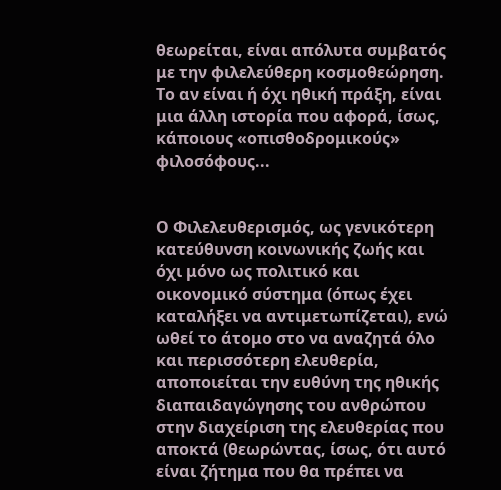θεωρείται, είναι απόλυτα συμβατός με την φιλελεύθερη κοσμοθεώρηση. Το αν είναι ή όχι ηθική πράξη, είναι μια άλλη ιστορία που αφορά, ίσως, κάποιους «οπισθοδρομικούς» φιλοσόφους...


Ο Φιλελευθερισμός, ως γενικότερη κατεύθυνση κοινωνικής ζωής και όχι μόνο ως πολιτικό και οικονομικό σύστημα (όπως έχει καταλήξει να αντιμετωπίζεται), ενώ ωθεί το άτομο στο να αναζητά όλο και περισσότερη ελευθερία, αποποιείται την ευθύνη της ηθικής διαπαιδαγώγησης του ανθρώπου στην διαχείριση της ελευθερίας που αποκτά (θεωρώντας, ίσως, ότι αυτό είναι ζήτημα που θα πρέπει να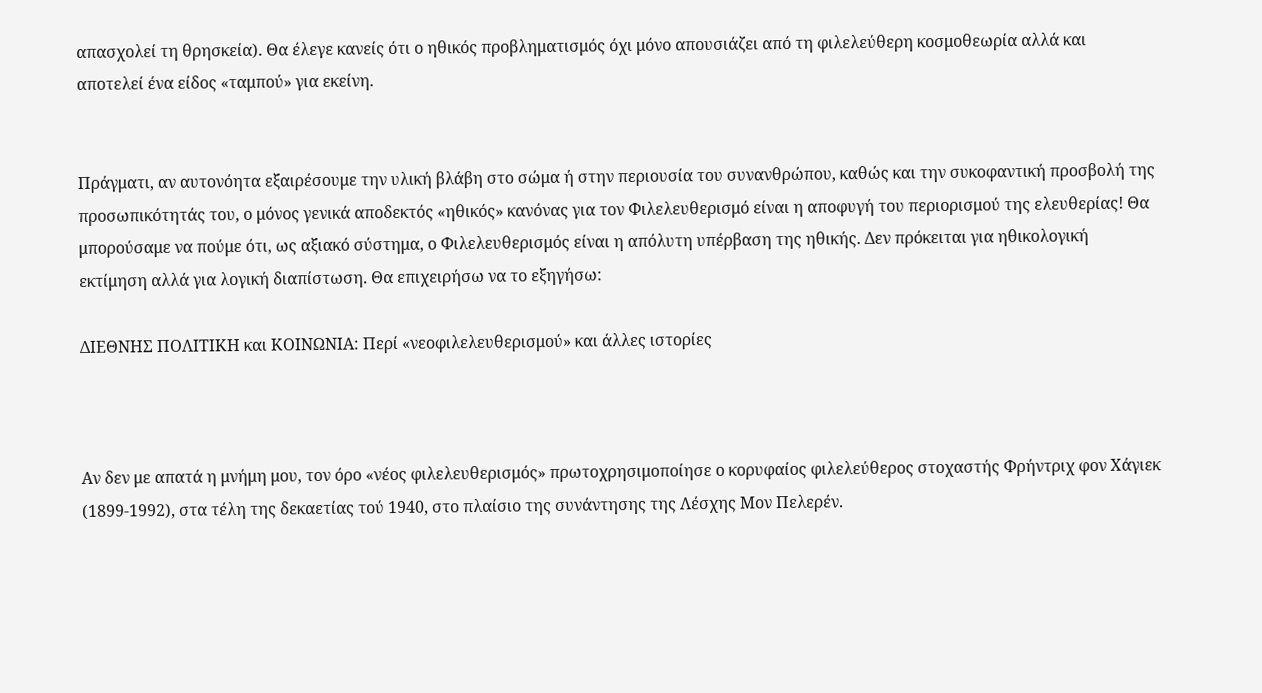απασχολεί τη θρησκεία). Θα έλεγε κανείς ότι ο ηθικός προβληματισμός όχι μόνο απουσιάζει από τη φιλελεύθερη κοσμοθεωρία αλλά και αποτελεί ένα είδος «ταμπού» για εκείνη.


Πράγματι, αν αυτονόητα εξαιρέσουμε την υλική βλάβη στο σώμα ή στην περιουσία του συνανθρώπου, καθώς και την συκοφαντική προσβολή της προσωπικότητάς του, ο μόνος γενικά αποδεκτός «ηθικός» κανόνας για τον Φιλελευθερισμό είναι η αποφυγή του περιορισμού της ελευθερίας! Θα μπορούσαμε να πούμε ότι, ως αξιακό σύστημα, ο Φιλελευθερισμός είναι η απόλυτη υπέρβαση της ηθικής. Δεν πρόκειται για ηθικολογική εκτίμηση αλλά για λογική διαπίστωση. Θα επιχειρήσω να το εξηγήσω:

ΔΙΕΘΝΗΣ ΠΟΛΙΤΙΚΗ και ΚΟΙΝΩΝΙΑ: Περί «νεοφιλελευθερισμού» και άλλες ιστορίες



Αν δεν με απατά η μνήμη μου, τον όρο «νέος φιλελευθερισμός» πρωτοχρησιμοποίησε ο κορυφαίος φιλελεύθερος στοχαστής Φρήντριχ φον Χάγιεκ (1899-1992), στα τέλη της δεκαετίας τού 1940, στο πλαίσιο της συνάντησης της Λέσχης Μον Πελερέν.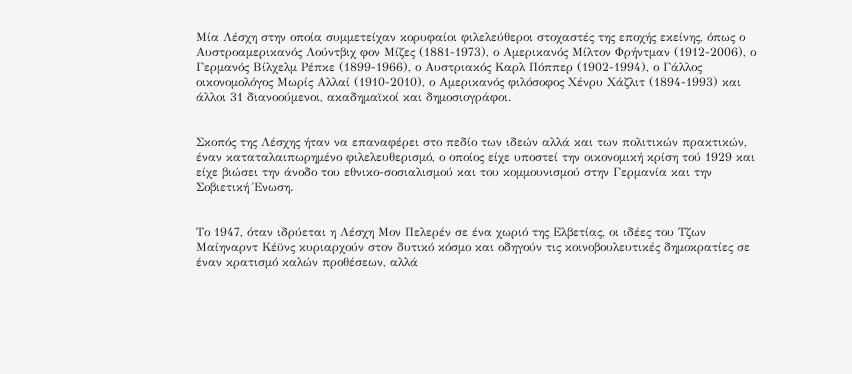Μία Λέσχη στην οποία συμμετείχαν κορυφαίοι φιλελεύθεροι στοχαστές της εποχής εκείνης, όπως ο Αυστροαμερικανός Λούντβιχ φον Μίζες (1881-1973), ο Αμερικανός Μίλτον Φρήντμαν (1912-2006), ο Γερμανός Βίλχελμ Ρέπκε (1899-1966), ο Αυστριακός Καρλ Πόππερ (1902-1994), ο Γάλλος οικονομολόγος Μωρίς Αλλαί (1910-2010), ο Αμερικανός φιλόσοφος Χένρυ Χάζλιτ (1894-1993) και άλλοι 31 διανοούμενοι, ακαδημαϊκοί και δημοσιογράφοι.


Σκοπός της Λέσχης ήταν να επαναφέρει στο πεδίο των ιδεών αλλά και των πολιτικών πρακτικών, έναν καταταλαιπωρημένο φιλελευθερισμό, ο οποίος είχε υποστεί την οικονομική κρίση τού 1929 και είχε βιώσει την άνοδο του εθνικο-σοσιαλισμού και του κομμουνισμού στην Γερμανία και την Σοβιετική Ένωση.


Το 1947, όταν ιδρύεται η Λέσχη Μον Πελερέν σε ένα χωριό της Ελβετίας, οι ιδέες του Τζων Μαίηναρντ Κέϋνς κυριαρχούν στον δυτικό κόσμο και οδηγούν τις κοινοβουλευτικές δημοκρατίες σε έναν κρατισμό καλών προθέσεων, αλλά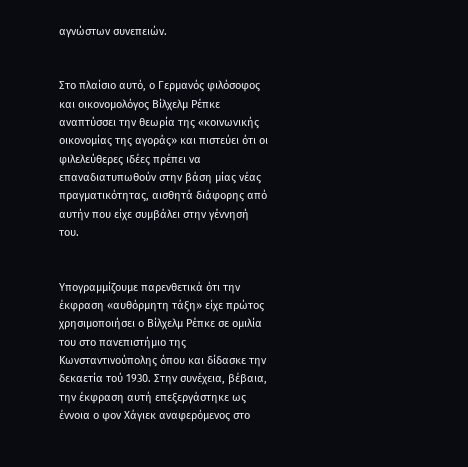αγνώστων συνεπειών.


Στο πλαίσιο αυτό, ο Γερμανός φιλόσοφος και οικονομολόγος Βίλχελμ Ρέπκε αναπτύσσει την θεωρία της «κοινωνικής οικονομίας της αγοράς» και πιστεύει ότι οι φιλελεύθερες ιδέες πρέπει να επαναδιατυπωθούν στην βάση μίας νέας πραγματικότητας, αισθητά διάφορης από αυτήν που είχε συμβάλει στην γέννησή του.


Υπογραμμίζουμε παρενθετικά ότι την έκφραση «αυθόρμητη τάξη» είχε πρώτος χρησιμοποιήσει ο Βίλχελμ Ρέπκε σε ομιλία του στο πανεπιστήμιο της Κωνσταντινούπολης όπου και δίδασκε την δεκαετία τού 1930. Στην συνέχεια, βέβαια, την έκφραση αυτή επεξεργάστηκε ως έννοια ο φον Χάγιεκ αναφερόμενος στο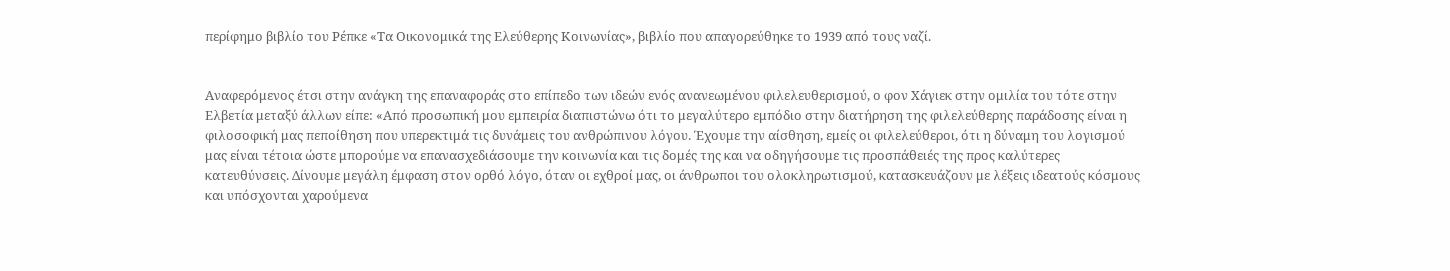περίφημο βιβλίο του Ρέπκε «Τα Οικονομικά της Ελεύθερης Κοινωνίας», βιβλίο που απαγορεύθηκε το 1939 από τους ναζί.


Αναφερόμενος έτσι στην ανάγκη της επαναφοράς στο επίπεδο των ιδεών ενός ανανεωμένου φιλελευθερισμού, ο φον Χάγιεκ στην ομιλία του τότε στην Ελβετία μεταξύ άλλων είπε: «Από προσωπική μου εμπειρία διαπιστώνω ότι το μεγαλύτερο εμπόδιο στην διατήρηση της φιλελεύθερης παράδοσης είναι η φιλοσοφική μας πεποίθηση που υπερεκτιμά τις δυνάμεις του ανθρώπινου λόγου. Έχουμε την αίσθηση, εμείς οι φιλελεύθεροι, ότι η δύναμη του λογισμού μας είναι τέτοια ώστε μπορούμε να επανασχεδιάσουμε την κοινωνία και τις δομές της και να οδηγήσουμε τις προσπάθειές της προς καλύτερες κατευθύνσεις. Δίνουμε μεγάλη έμφαση στον ορθό λόγο, όταν οι εχθροί μας, οι άνθρωποι του ολοκληρωτισμού, κατασκευάζουν με λέξεις ιδεατούς κόσμους και υπόσχονται χαρούμενα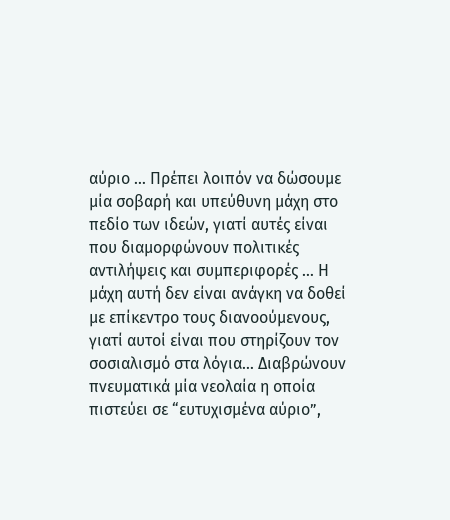αύριο … Πρέπει λοιπόν να δώσουμε μία σοβαρή και υπεύθυνη μάχη στο πεδίο των ιδεών, γιατί αυτές είναι που διαμορφώνουν πολιτικές αντιλήψεις και συμπεριφορές … Η μάχη αυτή δεν είναι ανάγκη να δοθεί με επίκεντρο τους διανοούμενους, γιατί αυτοί είναι που στηρίζουν τον σοσιαλισμό στα λόγια… Διαβρώνουν πνευματικά μία νεολαία η οποία πιστεύει σε “ευτυχισμένα αύριο”,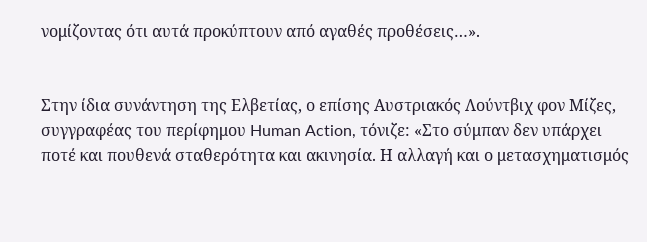νομίζοντας ότι αυτά προκύπτουν από αγαθές προθέσεις…».


Στην ίδια συνάντηση της Ελβετίας, ο επίσης Αυστριακός Λούντβιχ φον Μίζες, συγγραφέας του περίφημου Human Action, τόνιζε: «Στο σύμπαν δεν υπάρχει ποτέ και πουθενά σταθερότητα και ακινησία. Η αλλαγή και ο μετασχηματισμός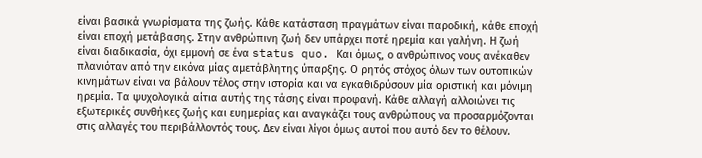είναι βασικά γνωρίσματα της ζωής. Κάθε κατάσταση πραγμάτων είναι παροδική, κάθε εποχή είναι εποχή μετάβασης. Στην ανθρώπινη ζωή δεν υπάρχει ποτέ ηρεμία και γαλήνη. Η ζωή είναι διαδικασία, όχι εμμονή σε ένα status quo. Και όμως, ο ανθρώπινος νους ανέκαθεν πλανιόταν από την εικόνα μίας αμετάβλητης ύπαρξης. Ο ρητός στόχος όλων των ουτοπικών κινημάτων είναι να βάλουν τέλος στην ιστορία και να εγκαθιδρύσουν μία οριστική και μόνιμη ηρεμία. Τα ψυχολογικά αίτια αυτής της τάσης είναι προφανή. Κάθε αλλαγή αλλοιώνει τις εξωτερικές συνθήκες ζωής και ευημερίας και αναγκάζει τους ανθρώπους να προσαρμόζονται στις αλλαγές του περιβάλλοντός τους. Δεν είναι λίγοι όμως αυτοί που αυτό δεν το θέλουν.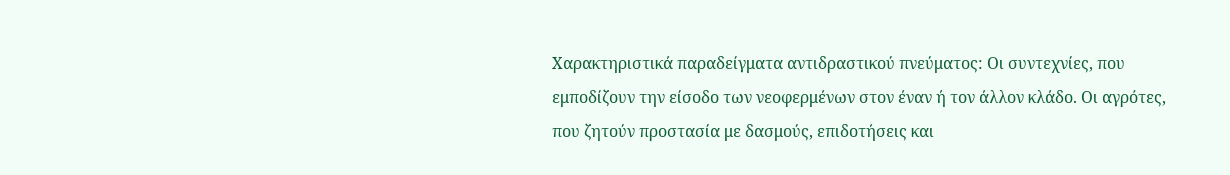Χαρακτηριστικά παραδείγματα αντιδραστικού πνεύματος: Οι συντεχνίες, που εμποδίζουν την είσοδο των νεοφερμένων στον έναν ή τον άλλον κλάδο. Οι αγρότες, που ζητούν προστασία με δασμούς, επιδοτήσεις και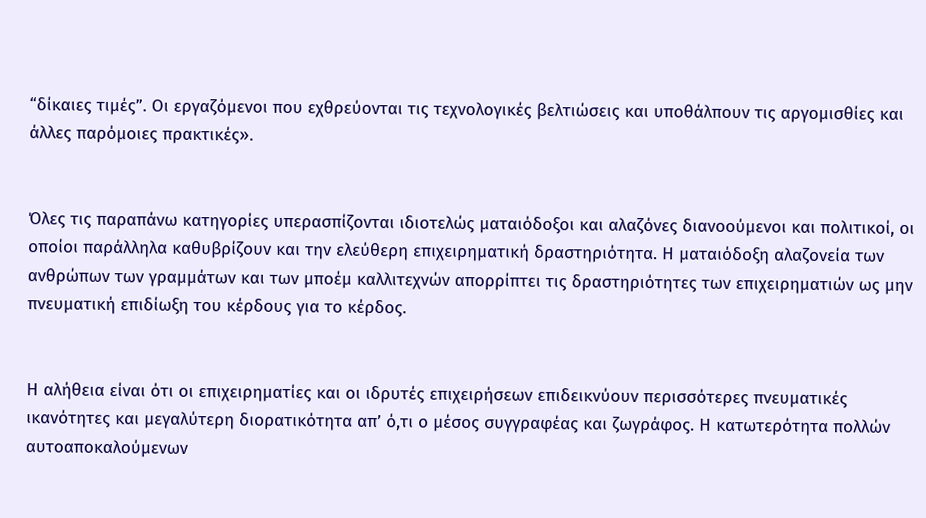“δίκαιες τιμές”. Οι εργαζόμενοι που εχθρεύονται τις τεχνολογικές βελτιώσεις και υποθάλπουν τις αργομισθίες και άλλες παρόμοιες πρακτικές».


Όλες τις παραπάνω κατηγορίες υπερασπίζονται ιδιοτελώς ματαιόδοξοι και αλαζόνες διανοούμενοι και πολιτικοί, οι οποίοι παράλληλα καθυβρίζουν και την ελεύθερη επιχειρηματική δραστηριότητα. Η ματαιόδοξη αλαζονεία των ανθρώπων των γραμμάτων και των μποέμ καλλιτεχνών απορρίπτει τις δραστηριότητες των επιχειρηματιών ως μην πνευματική επιδίωξη του κέρδους για το κέρδος.


Η αλήθεια είναι ότι οι επιχειρηματίες και οι ιδρυτές επιχειρήσεων επιδεικνύουν περισσότερες πνευματικές ικανότητες και μεγαλύτερη διορατικότητα απ’ ό,τι ο μέσος συγγραφέας και ζωγράφος. Η κατωτερότητα πολλών αυτοαποκαλούμενων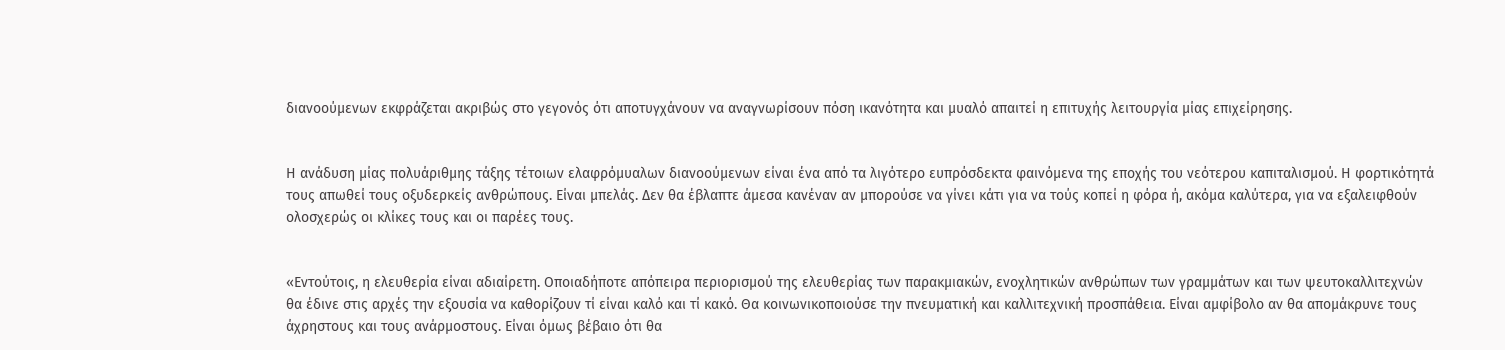διανοούμενων εκφράζεται ακριβώς στο γεγονός ότι αποτυγχάνουν να αναγνωρίσουν πόση ικανότητα και μυαλό απαιτεί η επιτυχής λειτουργία μίας επιχείρησης.


Η ανάδυση μίας πολυάριθμης τάξης τέτοιων ελαφρόμυαλων διανοούμενων είναι ένα από τα λιγότερο ευπρόσδεκτα φαινόμενα της εποχής του νεότερου καπιταλισμού. Η φορτικότητά τους απωθεί τους οξυδερκείς ανθρώπους. Είναι μπελάς. Δεν θα έβλαπτε άμεσα κανέναν αν μπορούσε να γίνει κάτι για να τούς κοπεί η φόρα ή, ακόμα καλύτερα, για να εξαλειφθούν ολοσχερώς οι κλίκες τους και οι παρέες τους.


«Εντούτοις, η ελευθερία είναι αδιαίρετη. Οποιαδήποτε απόπειρα περιορισμού της ελευθερίας των παρακμιακών, ενοχλητικών ανθρώπων των γραμμάτων και των ψευτοκαλλιτεχνών θα έδινε στις αρχές την εξουσία να καθορίζουν τί είναι καλό και τί κακό. Θα κοινωνικοποιούσε την πνευματική και καλλιτεχνική προσπάθεια. Είναι αμφίβολο αν θα απομάκρυνε τους άχρηστους και τους ανάρμοστους. Είναι όμως βέβαιο ότι θα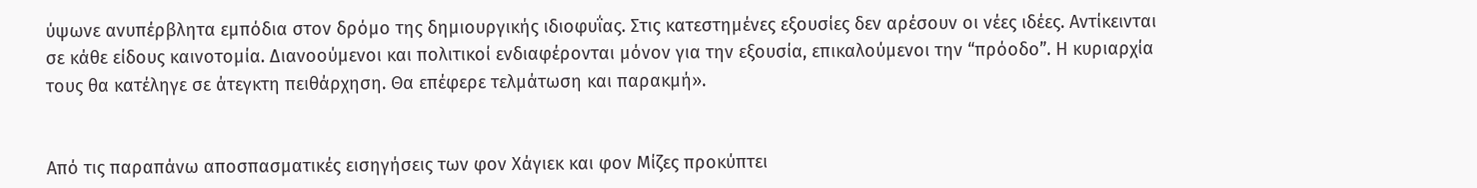ύψωνε ανυπέρβλητα εμπόδια στον δρόμο της δημιουργικής ιδιοφυΐας. Στις κατεστημένες εξουσίες δεν αρέσουν οι νέες ιδέες. Αντίκεινται σε κάθε είδους καινοτομία. Διανοούμενοι και πολιτικοί ενδιαφέρονται μόνον για την εξουσία, επικαλούμενοι την “πρόοδο”. Η κυριαρχία τους θα κατέληγε σε άτεγκτη πειθάρχηση. Θα επέφερε τελμάτωση και παρακμή».


Από τις παραπάνω αποσπασματικές εισηγήσεις των φον Χάγιεκ και φον Μίζες προκύπτει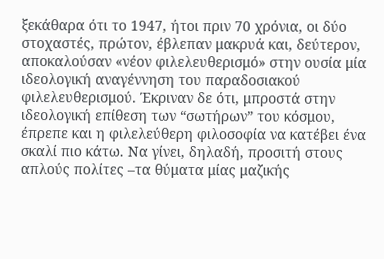ξεκάθαρα ότι το 1947, ήτοι πριν 70 χρόνια, οι δύο στοχαστές, πρώτον, έβλεπαν μακρυά και, δεύτερον, αποκαλούσαν «νέον φιλελευθερισμό» στην ουσία μία ιδεολογική αναγέννηση του παραδοσιακού φιλελευθερισμού. Έκριναν δε ότι, μπροστά στην ιδεολογική επίθεση των “σωτήρων” του κόσμου, έπρεπε και η φιλελεύθερη φιλοσοφία να κατέβει ένα σκαλί πιο κάτω. Να γίνει, δηλαδή, προσιτή στους απλούς πολίτες –τα θύματα μίας μαζικής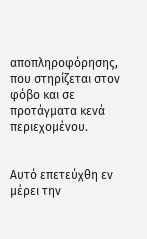αποπληροφόρησης, που στηρίζεται στον φόβο και σε προτάγματα κενά περιεχομένου.


Αυτό επετεύχθη εν μέρει την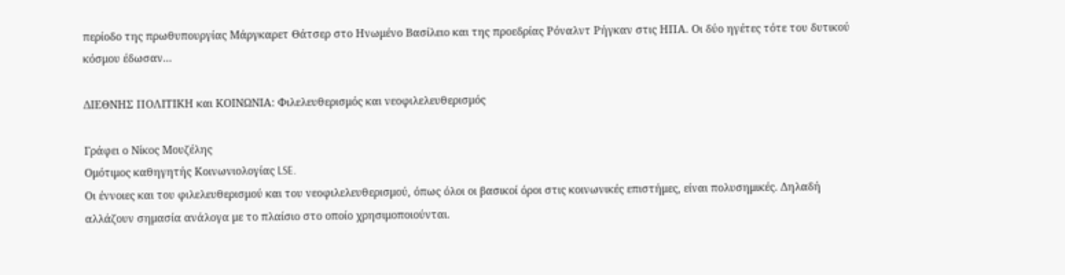περίοδο της πρωθυπουργίας Μάργκαρετ Θάτσερ στο Ηνωμένο Βασίλειο και της προεδρίας Ρόναλντ Ρήγκαν στις ΗΠΑ. Οι δύο ηγέτες τότε του δυτικού κόσμου έδωσαν...

ΔΙΕΘΝΗΣ ΠΟΛΙΤΙΚΗ και ΚΟΙΝΩΝΙΑ: Φιλελευθερισμός και νεοφιλελευθερισμός

Γράφει ο Νίκος Μουζέλης
Ομότιμος καθηγητής Κοινωνιολογίας LSE.
Οι έννοιες και του φιλελευθερισμού και του νεοφιλελευθερισμού, όπως όλοι οι βασικοί όροι στις κοινωνικές επιστήμες, είναι πολυσημικές. Δηλαδή αλλάζουν σημασία ανάλογα με το πλαίσιο στο οποίο χρησιμοποιούνται.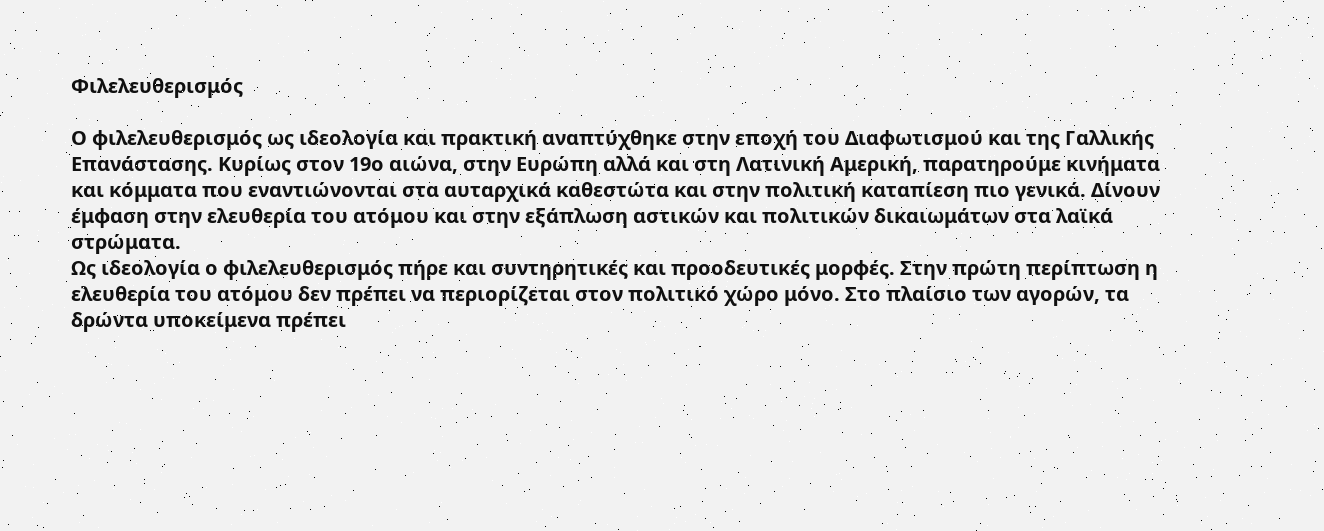Φιλελευθερισμός

Ο φιλελευθερισμός ως ιδεολογία και πρακτική αναπτύχθηκε στην εποχή του Διαφωτισμού και της Γαλλικής Επανάστασης. Κυρίως στον 19ο αιώνα, στην Ευρώπη αλλά και στη Λατινική Αμερική, παρατηρούμε κινήματα και κόμματα που εναντιώνονται στα αυταρχικά καθεστώτα και στην πολιτική καταπίεση πιο γενικά. Δίνουν έμφαση στην ελευθερία του ατόμου και στην εξάπλωση αστικών και πολιτικών δικαιωμάτων στα λαϊκά στρώματα.
Ως ιδεολογία ο φιλελευθερισμός πήρε και συντηρητικές και προοδευτικές μορφές. Στην πρώτη περίπτωση η ελευθερία του ατόμου δεν πρέπει να περιορίζεται στον πολιτικό χώρο μόνο. Στο πλαίσιο των αγορών, τα δρώντα υποκείμενα πρέπει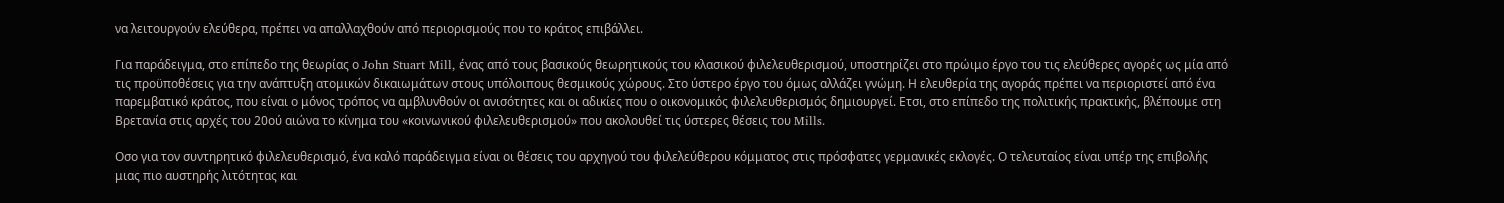να λειτουργούν ελεύθερα, πρέπει να απαλλαχθούν από περιορισμούς που το κράτος επιβάλλει.

Για παράδειγμα, στο επίπεδο της θεωρίας ο John Stuart Mill, ένας από τους βασικούς θεωρητικούς του κλασικού φιλελευθερισμού, υποστηρίζει στο πρώιμο έργο του τις ελεύθερες αγορές ως μία από τις προϋποθέσεις για την ανάπτυξη ατομικών δικαιωμάτων στους υπόλοιπους θεσμικούς χώρους. Στο ύστερο έργο του όμως αλλάζει γνώμη. Η ελευθερία της αγοράς πρέπει να περιοριστεί από ένα παρεμβατικό κράτος, που είναι ο μόνος τρόπος να αμβλυνθούν οι ανισότητες και οι αδικίες που ο οικονομικός φιλελευθερισμός δημιουργεί. Ετσι, στο επίπεδο της πολιτικής πρακτικής, βλέπουμε στη Βρετανία στις αρχές του 20ού αιώνα το κίνημα του «κοινωνικού φιλελευθερισμού» που ακολουθεί τις ύστερες θέσεις του Mills.

Οσο για τον συντηρητικό φιλελευθερισμό, ένα καλό παράδειγμα είναι οι θέσεις του αρχηγού του φιλελεύθερου κόμματος στις πρόσφατες γερμανικές εκλογές. Ο τελευταίος είναι υπέρ της επιβολής μιας πιο αυστηρής λιτότητας και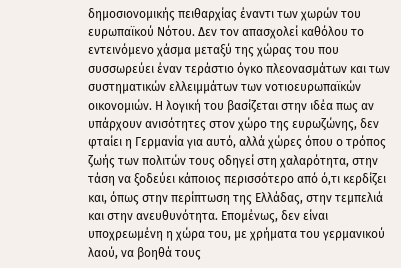δημοσιονομικής πειθαρχίας έναντι των χωρών του ευρωπαϊκού Νότου. Δεν τον απασχολεί καθόλου το εντεινόμενο χάσμα μεταξύ της χώρας του που συσσωρεύει έναν τεράστιο όγκο πλεονασμάτων και των συστηματικών ελλειμμάτων των νοτιοευρωπαϊκών οικονομιών. Η λογική του βασίζεται στην ιδέα πως αν υπάρχουν ανισότητες στον χώρο της ευρωζώνης, δεν φταίει η Γερμανία για αυτό, αλλά χώρες όπου ο τρόπος ζωής των πολιτών τους οδηγεί στη χαλαρότητα, στην τάση να ξοδεύει κάποιος περισσότερο από ό,τι κερδίζει και, όπως στην περίπτωση της Ελλάδας, στην τεμπελιά και στην ανευθυνότητα. Επομένως, δεν είναι υποχρεωμένη η χώρα του, με χρήματα του γερμανικού λαού, να βοηθά τους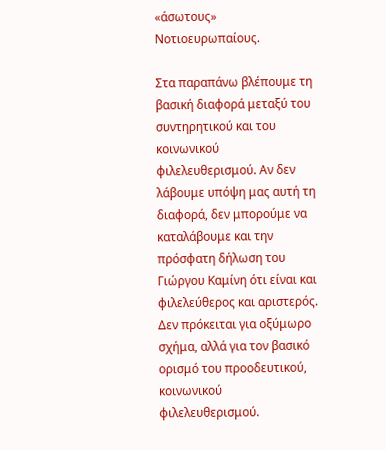«άσωτους» Νοτιοευρωπαίους.

Στα παραπάνω βλέπουμε τη βασική διαφορά μεταξύ του συντηρητικού και του κοινωνικού φιλελευθερισμού. Αν δεν λάβουμε υπόψη μας αυτή τη διαφορά, δεν μπορούμε να καταλάβουμε και την πρόσφατη δήλωση του Γιώργου Καμίνη ότι είναι και φιλελεύθερος και αριστερός. Δεν πρόκειται για οξύμωρο σχήμα, αλλά για τον βασικό ορισμό του προοδευτικού, κοινωνικού φιλελευθερισμού.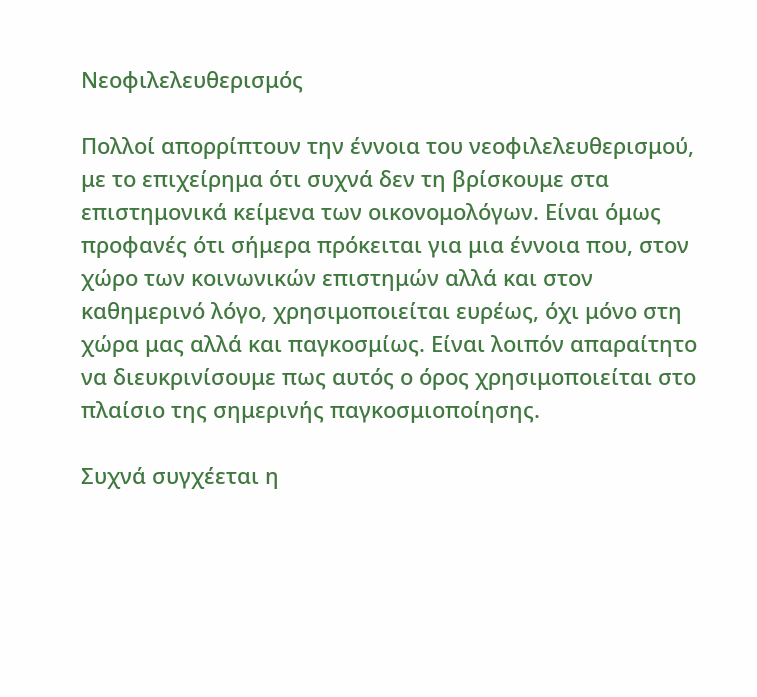Νεοφιλελευθερισμός

Πολλοί απορρίπτουν την έννοια του νεοφιλελευθερισμού, με το επιχείρημα ότι συχνά δεν τη βρίσκουμε στα επιστημονικά κείμενα των οικονομολόγων. Είναι όμως προφανές ότι σήμερα πρόκειται για μια έννοια που, στον χώρο των κοινωνικών επιστημών αλλά και στον καθημερινό λόγο, χρησιμοποιείται ευρέως, όχι μόνο στη χώρα μας αλλά και παγκοσμίως. Είναι λοιπόν απαραίτητο να διευκρινίσουμε πως αυτός ο όρος χρησιμοποιείται στο πλαίσιο της σημερινής παγκοσμιοποίησης.

Συχνά συγχέεται η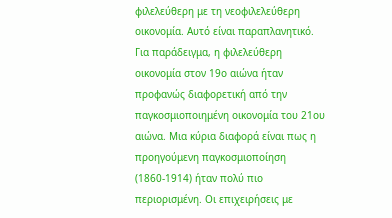φιλελεύθερη με τη νεοφιλελεύθερη οικονομία. Αυτό είναι παραπλανητικό. Για παράδειγμα, η φιλελεύθερη οικονομία στον 19ο αιώνα ήταν προφανώς διαφορετική από την παγκοσμιοποιημένη οικονομία του 21ου αιώνα. Μια κύρια διαφορά είναι πως η προηγούμενη παγκοσμιοποίηση (1860-1914) ήταν πολύ πιο περιορισμένη. Οι επιχειρήσεις με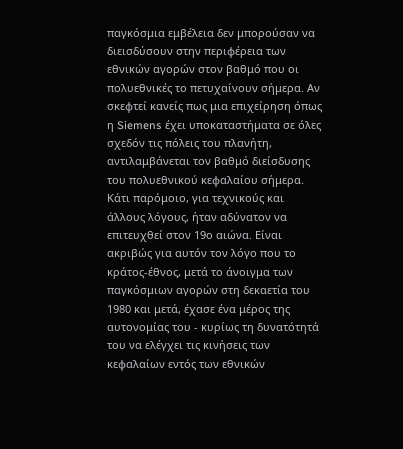παγκόσμια εμβέλεια δεν μπορούσαν να διεισδύσουν στην περιφέρεια των εθνικών αγορών στον βαθμό που οι πολυεθνικές το πετυχαίνουν σήμερα. Αν σκεφτεί κανείς πως μια επιχείρηση όπως η Siemens έχει υποκαταστήματα σε όλες σχεδόν τις πόλεις του πλανήτη, αντιλαμβάνεται τον βαθμό διείσδυσης του πολυεθνικού κεφαλαίου σήμερα. Κάτι παρόμοιο, για τεχνικούς και άλλους λόγους, ήταν αδύνατον να επιτευχθεί στον 19ο αιώνα. Είναι ακριβώς για αυτόν τον λόγο που το κράτος-έθνος, μετά το άνοιγμα των παγκόσμιων αγορών στη δεκαετία του 1980 και μετά, έχασε ένα μέρος της αυτονομίας του - κυρίως τη δυνατότητά του να ελέγχει τις κινήσεις των κεφαλαίων εντός των εθνικών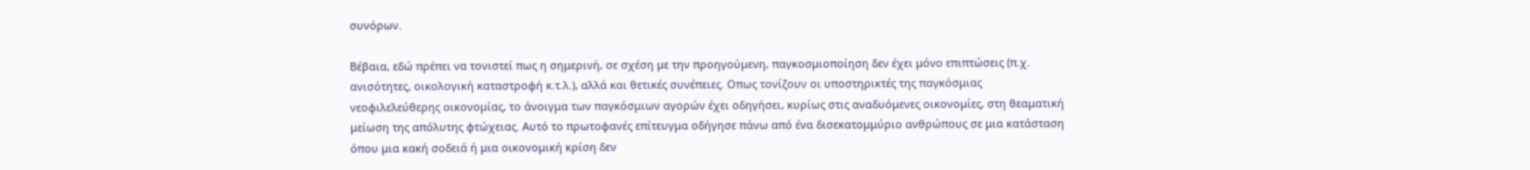συνόρων.

Βέβαια, εδώ πρέπει να τονιστεί πως η σημερινή, σε σχέση με την προηγούμενη, παγκοσμιοποίηση δεν έχει μόνο επιπτώσεις (π.χ. ανισότητες, οικολογική καταστροφή κ.τ.λ.), αλλά και θετικές συνέπειες. Οπως τονίζουν οι υποστηρικτές της παγκόσμιας νεοφιλελεύθερης οικονομίας, το άνοιγμα των παγκόσμιων αγορών έχει οδηγήσει, κυρίως στις αναδυόμενες οικονομίες, στη θεαματική μείωση της απόλυτης φτώχειας. Αυτό το πρωτοφανές επίτευγμα οδήγησε πάνω από ένα δισεκατομμύριο ανθρώπους σε μια κατάσταση όπου μια κακή σοδειά ή μια οικονομική κρίση δεν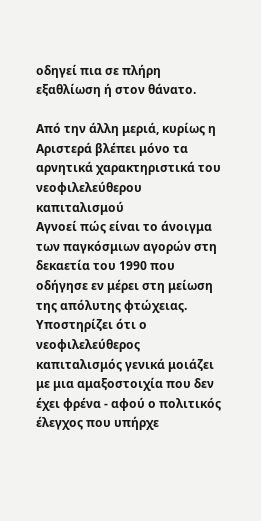οδηγεί πια σε πλήρη εξαθλίωση ή στον θάνατο.

Από την άλλη μεριά, κυρίως η Αριστερά βλέπει μόνο τα αρνητικά χαρακτηριστικά του νεοφιλελεύθερου καπιταλισμού
Αγνοεί πώς είναι το άνοιγμα των παγκόσμιων αγορών στη δεκαετία του 1990 που οδήγησε εν μέρει στη μείωση της απόλυτης φτώχειας. Υποστηρίζει ότι ο νεοφιλελεύθερος καπιταλισμός γενικά μοιάζει με μια αμαξοστοιχία που δεν έχει φρένα - αφού ο πολιτικός έλεγχος που υπήρχε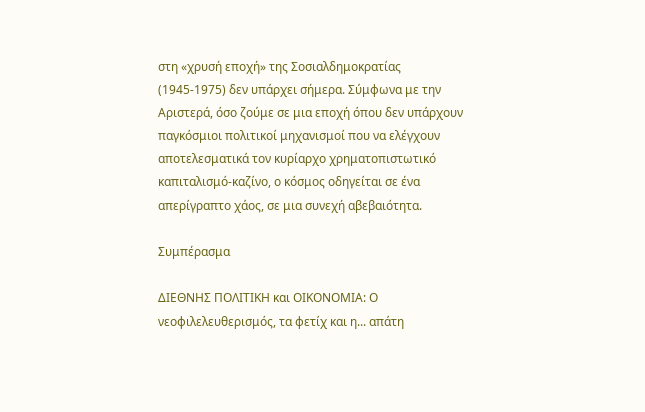στη «χρυσή εποχή» της Σοσιαλδημοκρατίας (1945-1975) δεν υπάρχει σήμερα. Σύμφωνα με την Αριστερά, όσο ζούμε σε μια εποχή όπου δεν υπάρχουν παγκόσμιοι πολιτικοί μηχανισμοί που να ελέγχουν αποτελεσματικά τον κυρίαρχο χρηματοπιστωτικό καπιταλισμό-καζίνο, ο κόσμος οδηγείται σε ένα απερίγραπτο χάος, σε μια συνεχή αβεβαιότητα.

Συμπέρασμα

ΔΙΕΘΝΗΣ ΠΟΛΙΤΙΚΗ και ΟΙΚΟΝΟΜΙΑ: Ο νεοφιλελευθερισμός, τα φετίχ και η... απάτη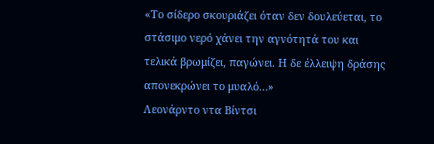«Το σίδερο σκουριάζει όταν δεν δουλεύεται, το στάσιμο νερό χάνει την αγνότητά του και τελικά βρωμίζει, παγώνει. Η δε έλλειψη δράσης απονεκρώνει το μυαλό…»
Λεονάρντο ντα Βίντσι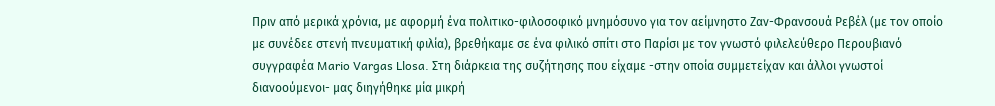Πριν από μερικά χρόνια, με αφορμή ένα πολιτικο-φιλοσοφικό μνημόσυνο για τον αείμνηστο Ζαν-Φρανσουά Ρεβέλ (με τον οποίο με συνέδεε στενή πνευματική φιλία), βρεθήκαμε σε ένα φιλικό σπίτι στο Παρίσι με τον γνωστό φιλελεύθερο Περουβιανό συγγραφέα Mario Vargas Llosa. Στη διάρκεια της συζήτησης που είχαμε -στην οποία συμμετείχαν και άλλοι γνωστοί διανοούμενοι- μας διηγήθηκε μία μικρή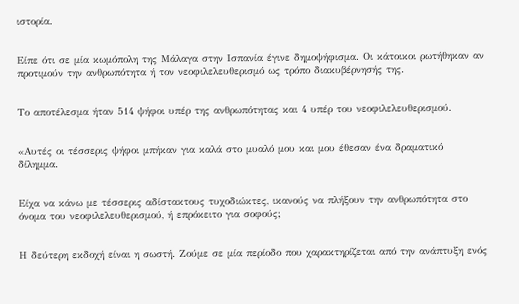ιστορία.


Είπε ότι σε μία κωμόπολη της Μάλαγα στην Ισπανία έγινε δημοψήφισμα. Οι κάτοικοι ρωτήθηκαν αν προτιμούν την ανθρωπότητα ή τον νεοφιλελευθερισμό ως τρόπο διακυβέρνησής της.


Το αποτέλεσμα ήταν 514 ψήφοι υπέρ της ανθρωπότητας και 4 υπέρ του νεοφιλελευθερισμού.


«Αυτές οι τέσσερις ψήφοι μπήκαν για καλά στο μυαλό μου και μου έθεσαν ένα δραματικό δίλημμα.


Είχα να κάνω με τέσσερις αδίστακτους τυχοδιώκτες, ικανούς να πλήξουν την ανθρωπότητα στο όνομα του νεοφιλελευθερισμού, ή επρόκειτο για σοφούς;


Η δεύτερη εκδοχή είναι η σωστή. Ζούμε σε μία περίοδο που χαρακτηρίζεται από την ανάπτυξη ενός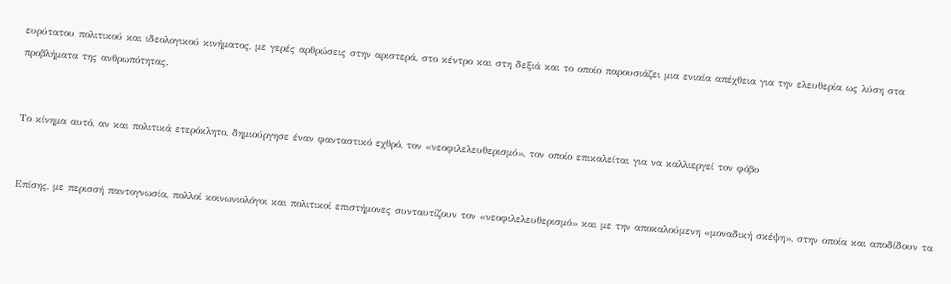ευρύτατου πολιτικού και ιδεολογικού κινήματος, με γερές αρθρώσεις στην αριστερά, στο κέντρο και στη δεξιά και το οποίο παρουσιάζει μια ενιαία απέχθεια για την ελευθερία ως λύση στα προβλήματα της ανθρωπότητας.


Το κίνημα αυτό, αν και πολιτικά ετερόκλητο, δημιούργησε έναν φανταστικό εχθρό, τον «νεοφιλελευθερισμό», τον οποίο επικαλείται για να καλλιεργεί τον φόβο


Επίσης, με περισσή παντογνωσία, πολλοί κοινωνιολόγοι και πολιτικοί επιστήμονες συνταυτίζουν τον «νεοφιλελευθερισμό» και με την αποκαλούμενη «μοναδική σκέψη», στην οποία και αποδίδουν τα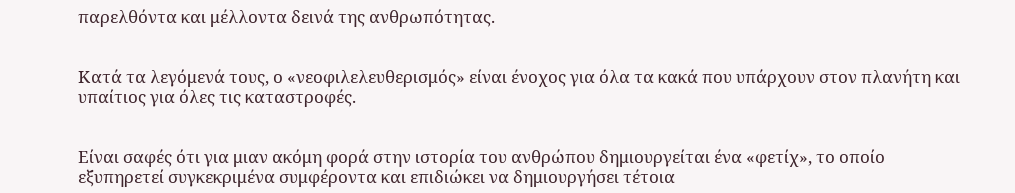παρελθόντα και μέλλοντα δεινά της ανθρωπότητας.


Κατά τα λεγόμενά τους, ο «νεοφιλελευθερισμός» είναι ένοχος για όλα τα κακά που υπάρχουν στον πλανήτη και υπαίτιος για όλες τις καταστροφές.


Είναι σαφές ότι για μιαν ακόμη φορά στην ιστορία του ανθρώπου δημιουργείται ένα «φετίχ», το οποίο εξυπηρετεί συγκεκριμένα συμφέροντα και επιδιώκει να δημιουργήσει τέτοια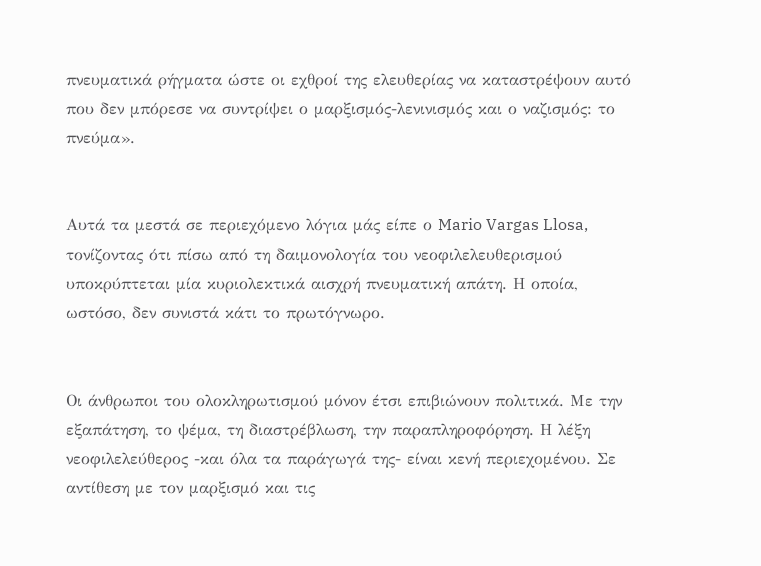πνευματικά ρήγματα ώστε οι εχθροί της ελευθερίας να καταστρέψουν αυτό που δεν μπόρεσε να συντρίψει ο μαρξισμός-λενινισμός και ο ναζισμός: το πνεύμα».


Αυτά τα μεστά σε περιεχόμενο λόγια μάς είπε ο Mario Vargas Llosa, τονίζοντας ότι πίσω από τη δαιμονολογία του νεοφιλελευθερισμού υποκρύπτεται μία κυριολεκτικά αισχρή πνευματική απάτη. Η οποία, ωστόσο, δεν συνιστά κάτι το πρωτόγνωρο.


Οι άνθρωποι του ολοκληρωτισμού μόνον έτσι επιβιώνουν πολιτικά. Με την εξαπάτηση, το ψέμα, τη διαστρέβλωση, την παραπληροφόρηση. Η λέξη νεοφιλελεύθερος -και όλα τα παράγωγά της- είναι κενή περιεχομένου. Σε αντίθεση με τον μαρξισμό και τις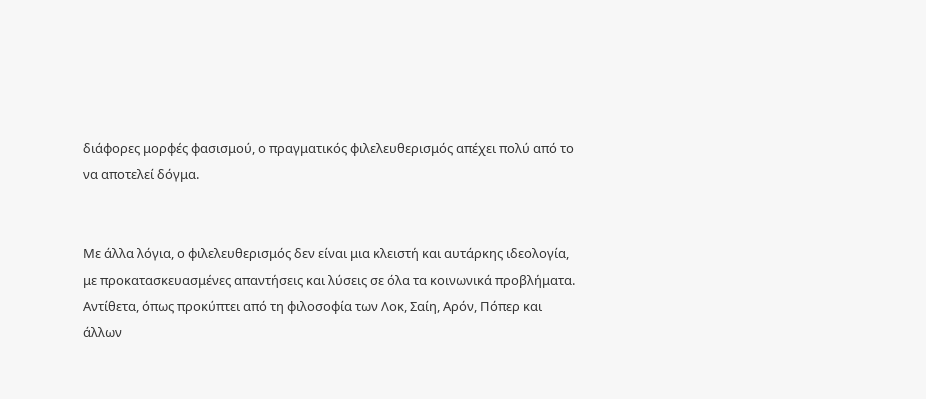διάφορες μορφές φασισμού, ο πραγματικός φιλελευθερισμός απέχει πολύ από το να αποτελεί δόγμα.


Με άλλα λόγια, ο φιλελευθερισμός δεν είναι μια κλειστή και αυτάρκης ιδεολογία, με προκατασκευασμένες απαντήσεις και λύσεις σε όλα τα κοινωνικά προβλήματα. Αντίθετα, όπως προκύπτει από τη φιλοσοφία των Λοκ, Σαίη, Αρόν, Πόπερ και άλλων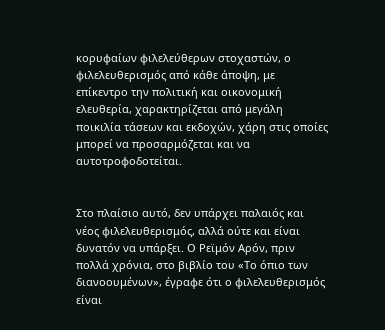κορυφαίων φιλελεύθερων στοχαστών, ο φιλελευθερισμός από κάθε άποψη, με επίκεντρο την πολιτική και οικονομική ελευθερία, χαρακτηρίζεται από μεγάλη ποικιλία τάσεων και εκδοχών, χάρη στις οποίες μπορεί να προσαρμόζεται και να αυτοτροφοδοτείται.


Στο πλαίσιο αυτό, δεν υπάρχει παλαιός και νέος φιλελευθερισμός, αλλά ούτε και είναι δυνατόν να υπάρξει. Ο Ρεϊμόν Αρόν, πριν πολλά χρόνια, στο βιβλίο του «Το όπιο των διανοουμένων», έγραφε ότι ο φιλελευθερισμός είναι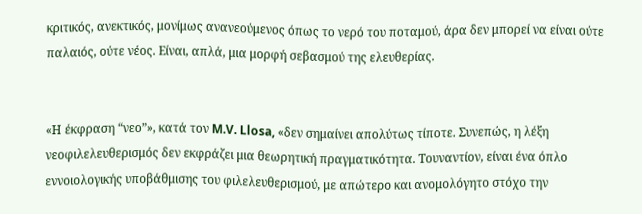κριτικός, ανεκτικός, μονίμως ανανεούμενος όπως το νερό του ποταμού, άρα δεν μπορεί να είναι ούτε παλαιός, ούτε νέος. Είναι, απλά, μια μορφή σεβασμού της ελευθερίας.


«Η έκφραση “νεο”», κατά τον M.V. Llosa, «δεν σημαίνει απολύτως τίποτε. Συνεπώς, η λέξη νεοφιλελευθερισμός δεν εκφράζει μια θεωρητική πραγματικότητα. Τουναντίον, είναι ένα όπλο εννοιολογικής υποβάθμισης του φιλελευθερισμού, με απώτερο και ανομολόγητο στόχο την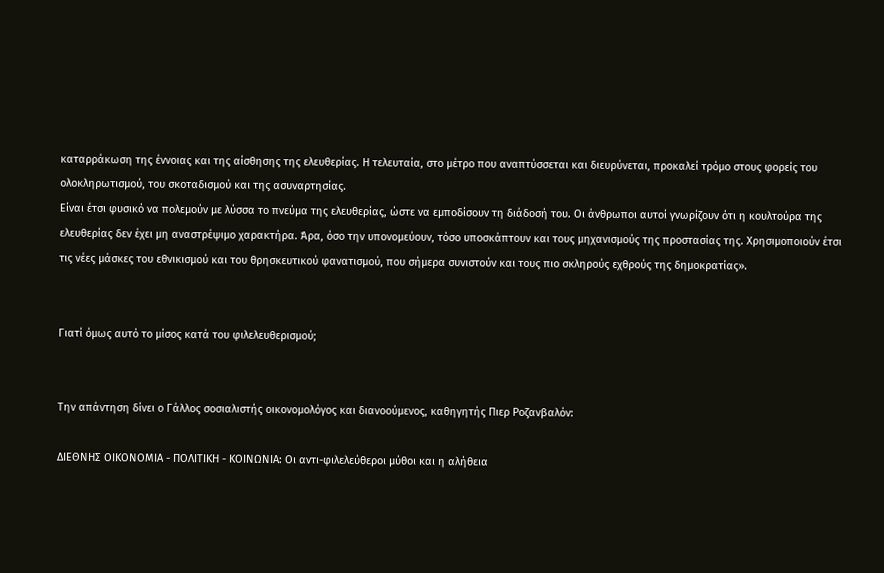καταρράκωση της έννοιας και της αίσθησης της ελευθερίας. Η τελευταία, στο μέτρο που αναπτύσσεται και διευρύνεται, προκαλεί τρόμο στους φορείς του ολοκληρωτισμού, του σκοταδισμού και της ασυναρτησίας.
Είναι έτσι φυσικό να πολεμούν με λύσσα το πνεύμα της ελευθερίας, ώστε να εμποδίσουν τη διάδοσή του. Οι άνθρωποι αυτοί γνωρίζουν ότι η κουλτούρα της ελευθερίας δεν έχει μη αναστρέψιμο χαρακτήρα. Άρα, όσο την υπονομεύουν, τόσο υποσκάπτουν και τους μηχανισμούς της προστασίας της. Χρησιμοποιούν έτσι τις νέες μάσκες του εθνικισμού και του θρησκευτικού φανατισμού, που σήμερα συνιστούν και τους πιο σκληρούς εχθρούς της δημοκρατίας».


Γιατί όμως αυτό το μίσος κατά του φιλελευθερισμού;


Την απάντηση δίνει ο Γάλλος σοσιαλιστής οικονομολόγος και διανοούμενος, καθηγητής Πιερ Ροζανβαλόν:

ΔΙΕΘΝΗΣ ΟΙΚΟΝΟΜΙΑ - ΠΟΛΙΤΙΚΗ - ΚΟΙΝΩΝΙΑ: Οι αντι-φιλελεύθεροι μύθοι και η αλήθεια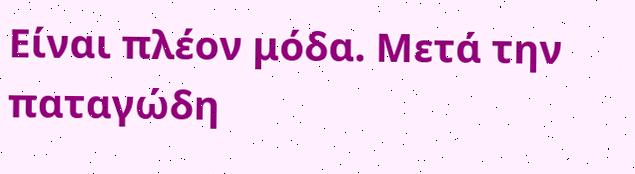Είναι πλέον μόδα. Μετά την παταγώδη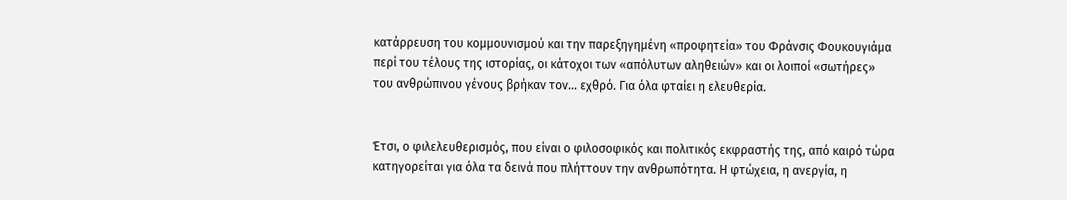κατάρρευση του κομμουνισμού και την παρεξηγημένη «προφητεία» του Φράνσις Φουκουγιάμα περί του τέλους της ιστορίας, οι κάτοχοι των «απόλυτων αληθειών» και οι λοιποί «σωτήρες» του ανθρώπινου γένους βρήκαν τον... εχθρό. Για όλα φταίει η ελευθερία.


Έτσι, ο φιλελευθερισμός, που είναι ο φιλοσοφικός και πολιτικός εκφραστής της, από καιρό τώρα κατηγορείται για όλα τα δεινά που πλήττουν την ανθρωπότητα. Η φτώχεια, η ανεργία, η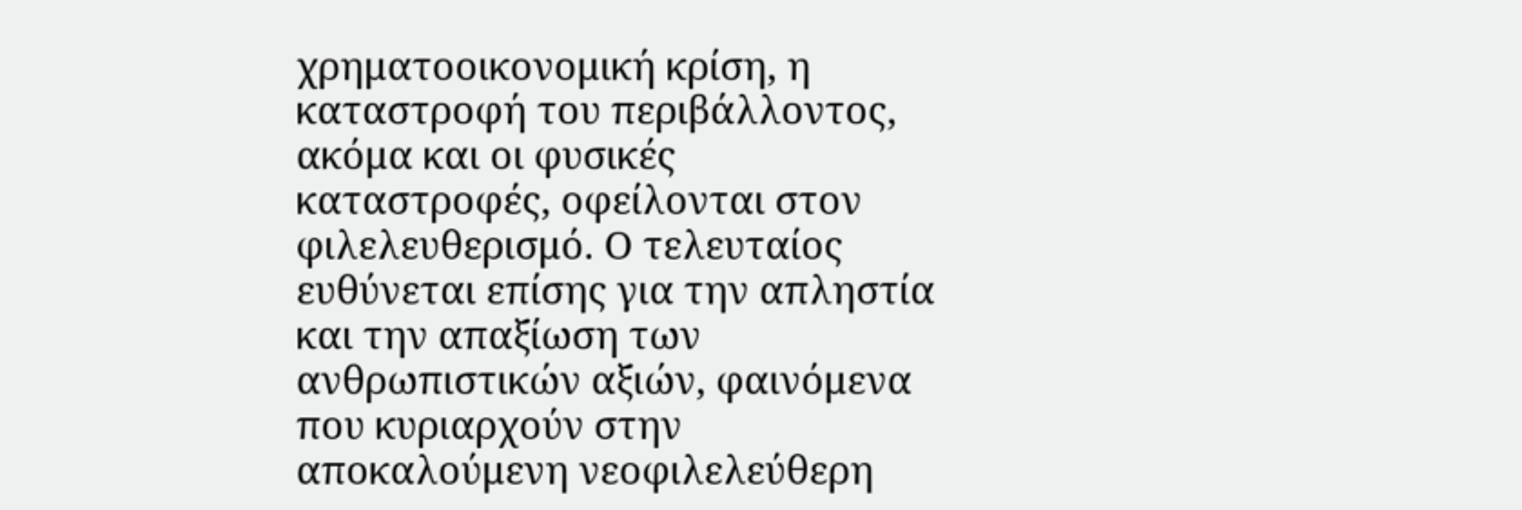χρηματοοικονομική κρίση, η καταστροφή του περιβάλλοντος, ακόμα και οι φυσικές καταστροφές, οφείλονται στον φιλελευθερισμό. Ο τελευταίος ευθύνεται επίσης για την απληστία και την απαξίωση των ανθρωπιστικών αξιών, φαινόμενα που κυριαρχούν στην αποκαλούμενη νεοφιλελεύθερη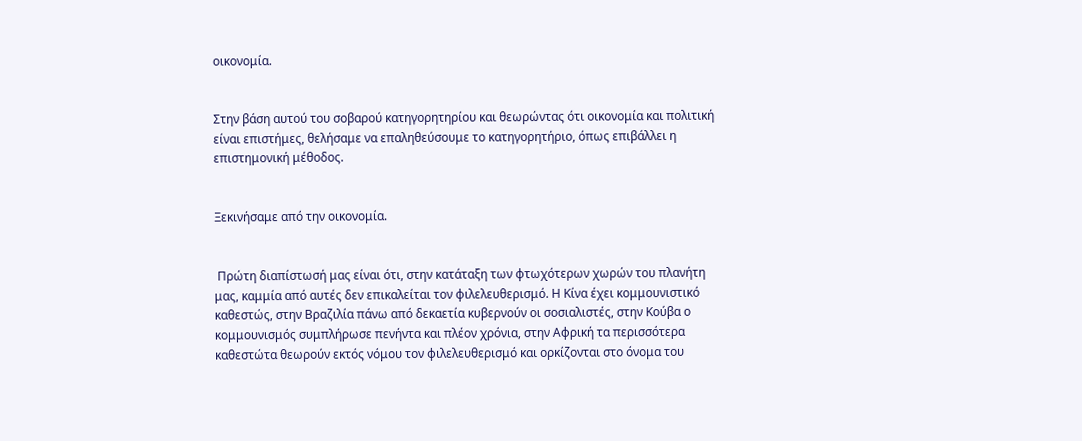οικονομία.


Στην βάση αυτού του σοβαρού κατηγορητηρίου και θεωρώντας ότι οικονομία και πολιτική είναι επιστήμες, θελήσαμε να επαληθεύσουμε το κατηγορητήριο, όπως επιβάλλει η επιστημονική μέθοδος.


Ξεκινήσαμε από την οικονομία.


 Πρώτη διαπίστωσή μας είναι ότι, στην κατάταξη των φτωχότερων χωρών του πλανήτη μας, καμμία από αυτές δεν επικαλείται τον φιλελευθερισμό. Η Κίνα έχει κομμουνιστικό καθεστώς, στην Βραζιλία πάνω από δεκαετία κυβερνούν οι σοσιαλιστές, στην Κούβα ο κομμουνισμός συμπλήρωσε πενήντα και πλέον χρόνια, στην Αφρική τα περισσότερα καθεστώτα θεωρούν εκτός νόμου τον φιλελευθερισμό και ορκίζονται στο όνομα του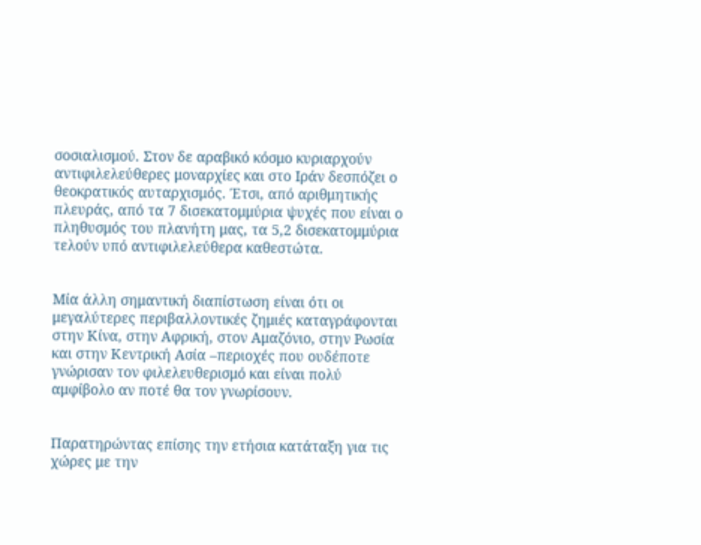σοσιαλισμού. Στον δε αραβικό κόσμο κυριαρχούν αντιφιλελεύθερες μοναρχίες και στο Ιράν δεσπόζει ο θεοκρατικός αυταρχισμός. Έτσι, από αριθμητικής πλευράς, από τα 7 δισεκατομμύρια ψυχές που είναι ο πληθυσμός του πλανήτη μας, τα 5,2 δισεκατομμύρια τελούν υπό αντιφιλελεύθερα καθεστώτα.


Μία άλλη σημαντική διαπίστωση είναι ότι οι μεγαλύτερες περιβαλλοντικές ζημιές καταγράφονται στην Κίνα, στην Αφρική, στον Αμαζόνιο, στην Ρωσία και στην Κεντρική Ασία –περιοχές που ουδέποτε γνώρισαν τον φιλελευθερισμό και είναι πολύ αμφίβολο αν ποτέ θα τον γνωρίσουν.


Παρατηρώντας επίσης την ετήσια κατάταξη για τις χώρες με την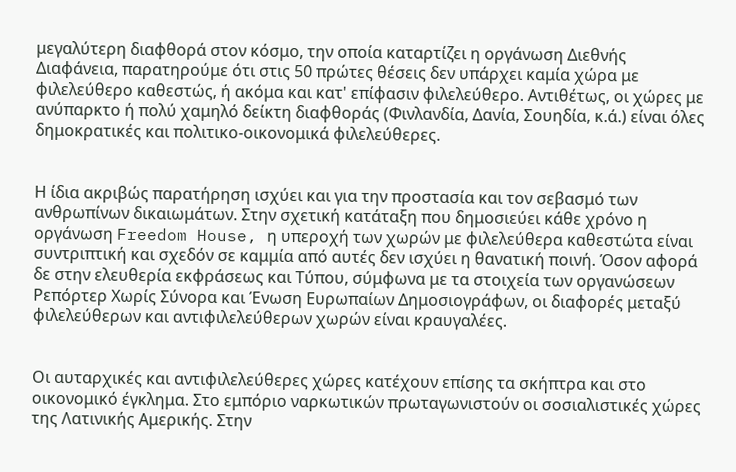μεγαλύτερη διαφθορά στον κόσμο, την οποία καταρτίζει η οργάνωση Διεθνής Διαφάνεια, παρατηρούμε ότι στις 50 πρώτες θέσεις δεν υπάρχει καμία χώρα με φιλελεύθερο καθεστώς, ή ακόμα και κατ' επίφασιν φιλελεύθερο. Αντιθέτως, οι χώρες με ανύπαρκτο ή πολύ χαμηλό δείκτη διαφθοράς (Φινλανδία, Δανία, Σουηδία, κ.ά.) είναι όλες δημοκρατικές και πολιτικο-οικονομικά φιλελεύθερες.


Η ίδια ακριβώς παρατήρηση ισχύει και για την προστασία και τον σεβασμό των ανθρωπίνων δικαιωμάτων. Στην σχετική κατάταξη που δημοσιεύει κάθε χρόνο η οργάνωση Freedom House, η υπεροχή των χωρών με φιλελεύθερα καθεστώτα είναι συντριπτική και σχεδόν σε καμμία από αυτές δεν ισχύει η θανατική ποινή. Όσον αφορά δε στην ελευθερία εκφράσεως και Τύπου, σύμφωνα με τα στοιχεία των οργανώσεων Ρεπόρτερ Χωρίς Σύνορα και Ένωση Ευρωπαίων Δημοσιογράφων, οι διαφορές μεταξύ φιλελεύθερων και αντιφιλελεύθερων χωρών είναι κραυγαλέες.


Οι αυταρχικές και αντιφιλελεύθερες χώρες κατέχουν επίσης τα σκήπτρα και στο οικονομικό έγκλημα. Στο εμπόριο ναρκωτικών πρωταγωνιστούν οι σοσιαλιστικές χώρες της Λατινικής Αμερικής. Στην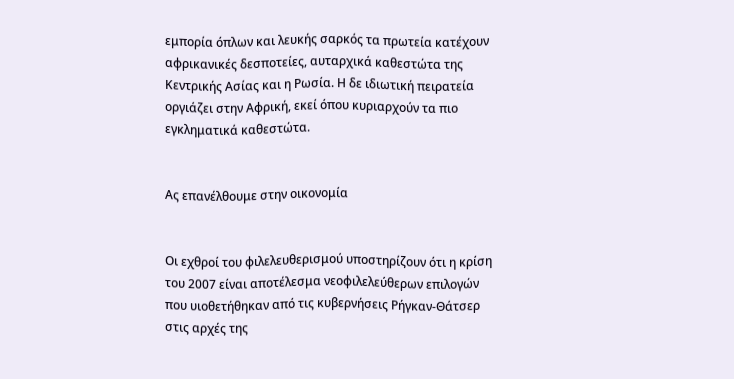εμπορία όπλων και λευκής σαρκός τα πρωτεία κατέχουν αφρικανικές δεσποτείες, αυταρχικά καθεστώτα της Κεντρικής Ασίας και η Ρωσία. Η δε ιδιωτική πειρατεία οργιάζει στην Αφρική, εκεί όπου κυριαρχούν τα πιο εγκληματικά καθεστώτα.


Ας επανέλθουμε στην οικονομία


Οι εχθροί του φιλελευθερισμού υποστηρίζουν ότι η κρίση του 2007 είναι αποτέλεσμα νεοφιλελεύθερων επιλογών που υιοθετήθηκαν από τις κυβερνήσεις Ρήγκαν-Θάτσερ στις αρχές της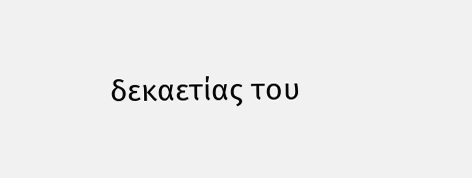δεκαετίας του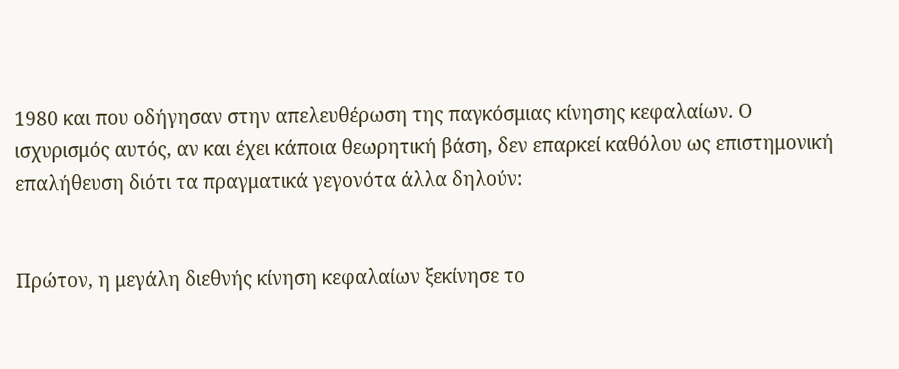1980 και που οδήγησαν στην απελευθέρωση της παγκόσμιας κίνησης κεφαλαίων. Ο ισχυρισμός αυτός, αν και έχει κάποια θεωρητική βάση, δεν επαρκεί καθόλου ως επιστημονική επαλήθευση διότι τα πραγματικά γεγονότα άλλα δηλούν:


Πρώτον, η μεγάλη διεθνής κίνηση κεφαλαίων ξεκίνησε το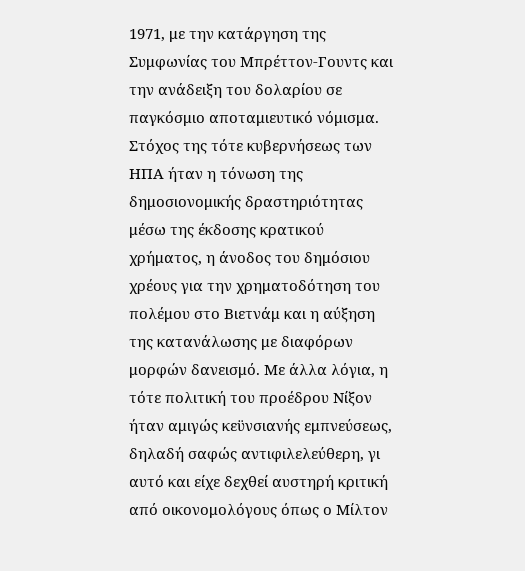1971, με την κατάργηση της Συμφωνίας του Μπρέττον-Γουντς και την ανάδειξη του δολαρίου σε παγκόσμιο αποταμιευτικό νόμισμα. Στόχος της τότε κυβερνήσεως των ΗΠΑ ήταν η τόνωση της δημοσιονομικής δραστηριότητας μέσω της έκδοσης κρατικού χρήματος, η άνοδος του δημόσιου χρέους για την χρηματοδότηση του πολέμου στο Βιετνάμ και η αύξηση της κατανάλωσης με διαφόρων μορφών δανεισμό. Με άλλα λόγια, η τότε πολιτική του προέδρου Νίξον ήταν αμιγώς κεϋνσιανής εμπνεύσεως, δηλαδή σαφώς αντιφιλελεύθερη, γι αυτό και είχε δεχθεί αυστηρή κριτική από οικονομολόγους όπως ο Μίλτον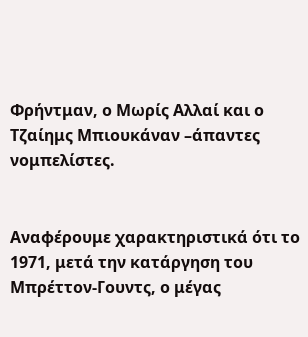Φρήντμαν, ο Μωρίς Αλλαί και ο Τζαίημς Μπιουκάναν –άπαντες νομπελίστες.


Αναφέρουμε χαρακτηριστικά ότι το 1971, μετά την κατάργηση του Μπρέττον-Γουντς, ο μέγας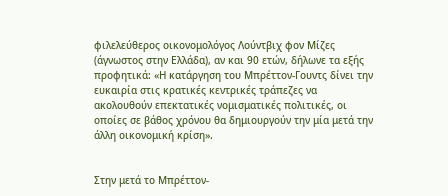φιλελεύθερος οικονομολόγος Λούντβιχ φον Μίζες (άγνωστος στην Ελλάδα), αν και 90 ετών, δήλωνε τα εξής προφητικά: «Η κατάργηση του Μπρέττον-Γουντς δίνει την ευκαιρία στις κρατικές κεντρικές τράπεζες να ακολουθούν επεκτατικές νομισματικές πολιτικές, οι οποίες σε βάθος χρόνου θα δημιουργούν την μία μετά την άλλη οικονομική κρίση».


Στην μετά το Μπρέττον-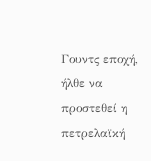Γουντς εποχή, ήλθε να προστεθεί η πετρελαϊκή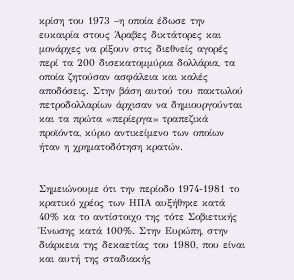κρίση του 1973 –η οποία έδωσε την ευκαιρία στους Άραβες δικτάτορες και μονάρχες να ρίξουν στις διεθνείς αγορές περί τα 200 δισεκατομμύρια δολλάρια, τα οποία ζητούσαν ασφάλεια και καλές αποδόσεις. Στην βάση αυτού του πακτωλού πετροδολλαρίων άρχισαν να δημιουργούνται και τα πρώτα «περίεργα» τραπεζικά προϊόντα, κύριο αντικείμενο των οποίων ήταν η χρηματοδότηση κρατών.


Σημειώνουμε ότι την περίοδο 1974-1981 το κρατικό χρέος των ΗΠΑ αυξήθηκε κατά 40% κα το αντίστοιχο της τότε Σοβιετικής Ένωσης κατά 100%. Στην Ευρώπη, στην διάρκεια της δεκαετίας του 1980, που είναι και αυτή της σταδιακής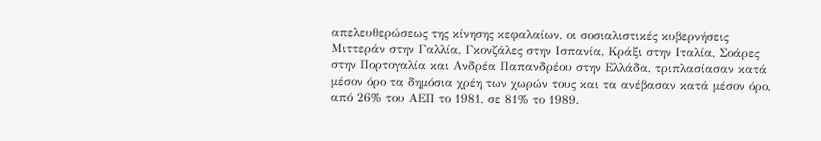απελευθερώσεως της κίνησης κεφαλαίων, οι σοσιαλιστικές κυβερνήσεις Μιττεράν στην Γαλλία, Γκονζάλες στην Ισπανία, Κράξι στην Ιταλία, Σοάρες στην Πορτογαλία και Ανδρέα Παπανδρέου στην Ελλάδα, τριπλασίασαν κατά μέσον όρο τα δημόσια χρέη των χωρών τους και τα ανέβασαν κατά μέσον όρο, από 26% του ΑΕΠ το 1981, σε 81% το 1989.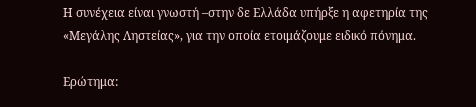Η συνέχεια είναι γνωστή –στην δε Ελλάδα υπήρξε η αφετηρία της «Μεγάλης Ληστείας», για την οποία ετοιμάζουμε ειδικό πόνημα.

Ερώτημα: